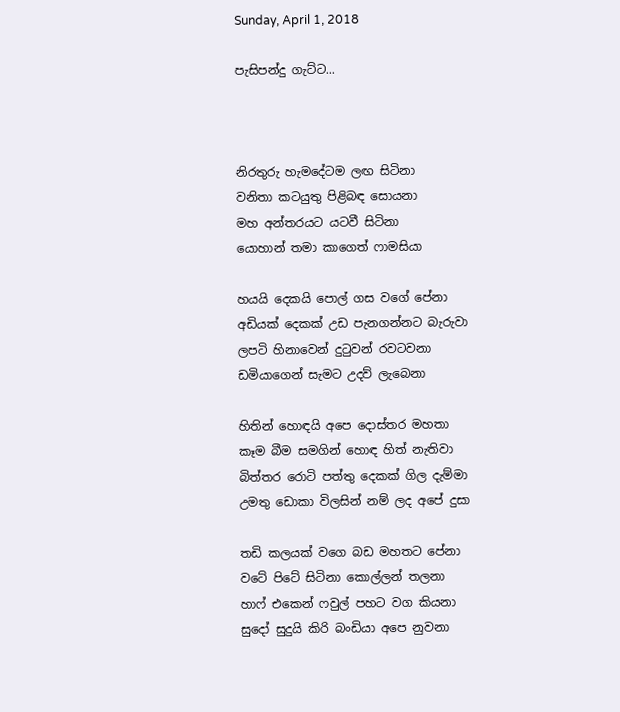Sunday, April 1, 2018

පැසිපන්දු ගැට්ට...



නිරතුරු හැමදේටම ලඟ සිටිනා
වනිතා කටයුතු පිළිබඳ සොයනා
මහ අන්තරයට යටවී සිටිනා
යොහාන් තමා කාගෙත් ෆාමසියා

හයයි දෙකයි පොල් ගස වගේ පේනා
අඩියක් දෙකක් උඩ පැනගන්නට බැරුවා
ලපටි හිනාවෙන් දුටුවන් රවටවනා
ඩමියාගෙන් සැමට උදව් ලැබෙනා

හිතින් හොඳයි අපෙ දොස්තර මහතා
කෑම බීම සමගින් හොඳ හිත් නැතිවා
බිත්තර රොටි පත්තු දෙකක් ගිල දැම්මා
උමතු ඩොකා විලසින් නම් ලද අපේ දුසා

තඩි කලයක් වගෙ බඩ මහතට පේනා
වටේ පිටේ සිටිනා කොල්ලන් තලනා
හාෆ් එකෙන් ෆවුල් පහට වග කියනා
සුදෝ සුදුයි කිරි බංඩියා අපෙ නුවනා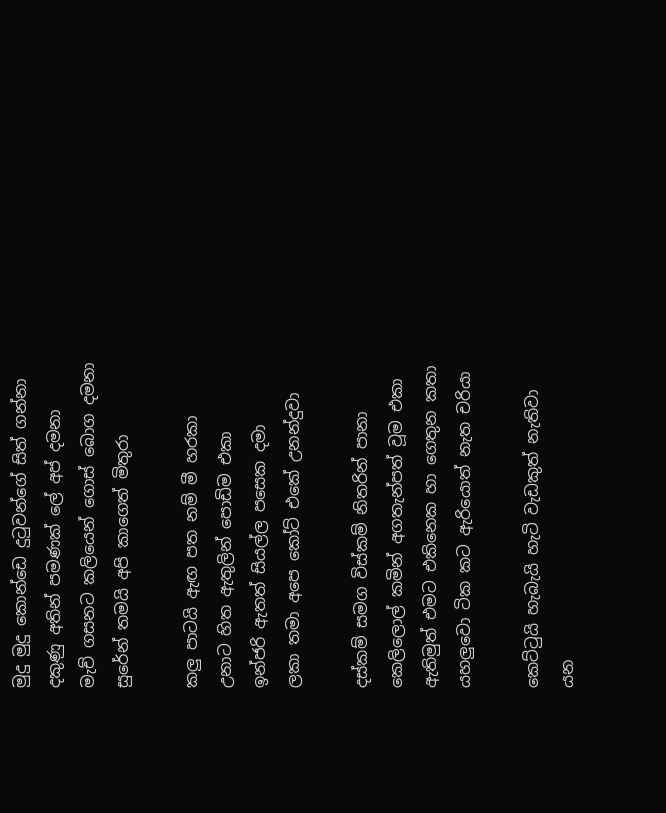මුදු මුදු කොන්ඩෙ දුටුවන්ගේ සිත් ගන්නා
දකුණු අතින් පමණක් ලේ අප් දමනා
මැච් ගසනට කලියෙන් ගොස් බොග දමනා
සුරේන් තමයි අපි කාගෙත් මිතුරා

කලු පාටයි ඇඟ පත නම් මී හරකා
උනාට හිත ඇතුලින් පොඩිම එකා
ඉන්ජරි ඇතත් සියල්ල පසෙක දමා
ලකා තමා අපෙ කෝට් එකේ උනන්දුවා

දස්කම් සමග විස්කම් නිතරින් පානා
කෙලිලොල් කමින් අගතැන්පත් වූම එකා
ඇතිමුත් එමට එකිනෙක හා ගෙතුන කතා
යහලුවො ටික කට ඇරියොත් නැත චරියා

කෙට්ටුයි හැබැයි හැටි වැඩකුත් නැතිවා
යන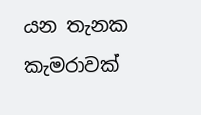යන තැනක කැමරාවක්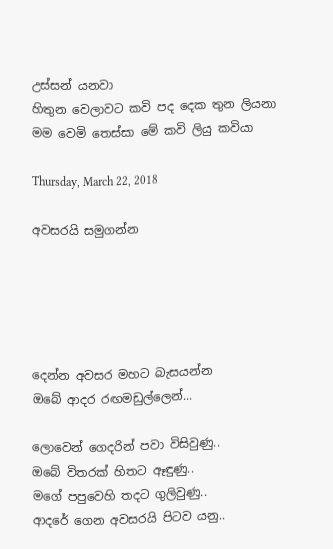උස්සන් යනවා
හිතුන වෙලාවට කවි පද දෙක තුන ලියනා
මම වෙමි තෙස්සා මේ කවි ලියු කවියා

Thursday, March 22, 2018

අවසරයි සමුගන්න





දෙන්න අවසර මහට බැසයන්න
ඔබේ ආදර රඟමඩුල්ලෙන්...

ලොවෙන් ගෙදරින් පවා විසිවුණු..
ඔබේ විතරක් හිතට ඈඳුණු..
මගේ පපුවෙහි තදට ගුලිවුණු..
ආදරේ ගෙන අවසරයි පිටව යනු..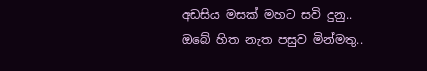අඩසිය මසක් මහට සවි දුනු..
ඔබේ හිත නැත පසුව මින්මතු..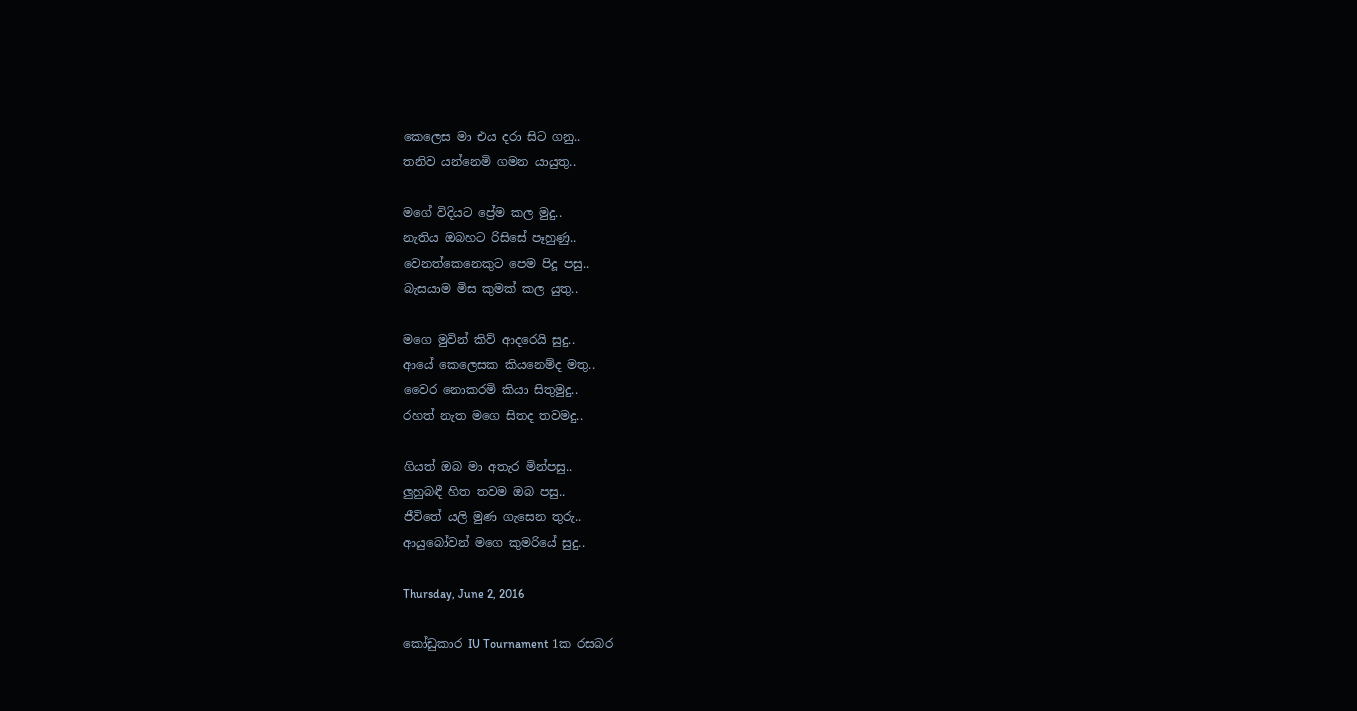කෙලෙස මා එය දරා සිට ගනු..
තනිව යන්නෙමි ගමන යායුතු..

මගේ විදියට ප්‍රේම කල මුදු..
නැතිය ඔබහට රිසිසේ පෑහුණු..
වෙනත්කෙනෙකුට පෙම පිදූ පසු..
බැසයාම මිස කුමක් කල යුතු..

මගෙ මුවින් කිව් ආදරෙයි සුදු..
ආයේ කෙලෙසක කියනෙම්ද මතු..
වෛර නොකරමි කියා සිතුමුදු..
රහත් නැත මගෙ සිතද තවමදු..

ගියත් ඔබ මා අතැර මින්පසු..
ලුහුබඳී හිත තවම ඔබ පසු..
ජීවිතේ යලි මුණ ගැසෙන තුරු..
ආයුබෝවන් මගෙ කුමරියේ සුදු..

Thursday, June 2, 2016

කෝඩුකාර IU Tournament 1ක රසබර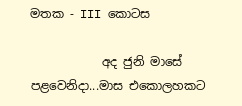මතක - III කොටස

            අද ජුනි මාසේ පළවෙනිදා...මාස එකොලහකට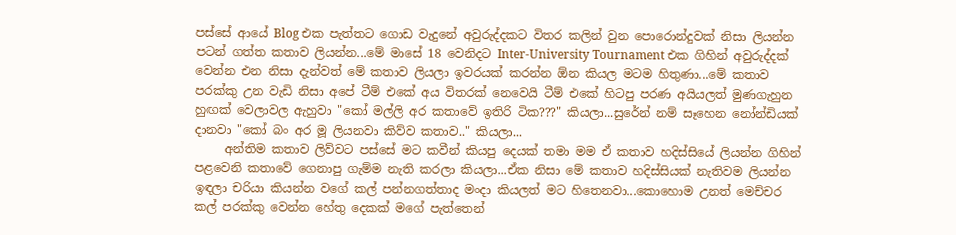පස්සේ ආයේ Blog එක පැත්තට ගොඩ වැදුනේ අවුරුද්දකට විතර කලින් වුන පොරොන්දුවක් නිසා ලියන්න පටන් ගත්ත කතාව ලියන්න...මේ මාසේ 18 වෙනිදට Inter-University Tournament එක ගිහින් අවුරුද්දක් වෙන්න එන නිසා දැන්වත් මේ කතාව ලියලා ඉවරයක් කරන්න ඕන කියල මටම හිතුණා...මේ කතාව පරක්කු උන වැඩි නිසා අපේ ටීම් එකේ අය විතරක් නෙවෙයි ටීම් එකේ හිටපු පරණ අයියලත් මුණගැහුන හුඟක් වෙලාවල ඇහුවා "කෝ මල්ලි අර කතාවේ ඉතිරි ටික???" කියලා...සුරේන් නම් සෑහෙන නෝන්ඩියක් දානවා "කෝ බං අර මූ ලියනවා කිව්ව කතාව.." කියලා...
     අන්තිම කතාව ලිව්වට පස්සේ මට කවීන් කියපු දෙයක් තමා මම ඒ කතාව හදිස්සියේ ලියන්න ගිහින් පළවෙනි කතාවේ ගෙනාපු ගැම්ම නැති කරලා කියලා...ඒක නිසා මේ කතාව හදිස්සියක් නැතිවම ලියන්න ඉඳලා චරියා කියන්න වගේ කල් පන්නගත්තාද මංදා කියලත් මට හිතෙනවා...කොහොම උනත් මෙච්චර කල් පරක්කු වෙන්න හේතු දෙකක් මගේ පැත්තෙන්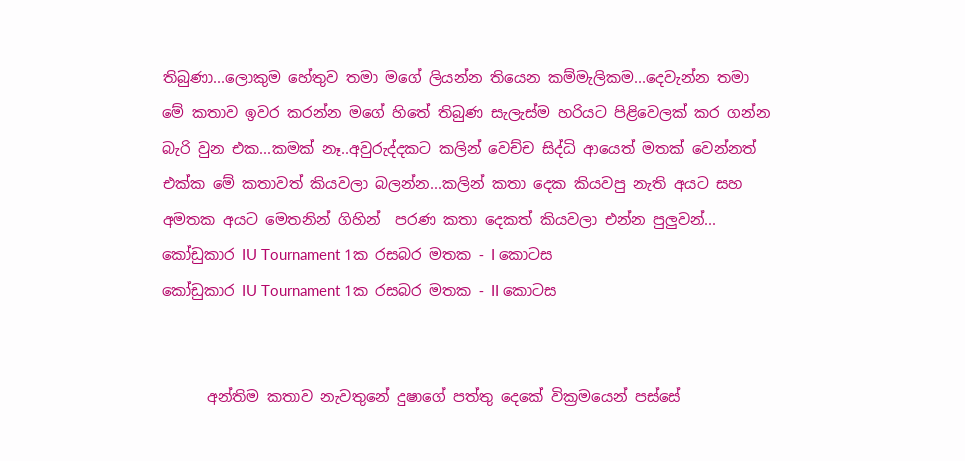තිබුණා...ලොකුම හේතුව තමා මගේ ලියන්න තියෙන කම්මැලිකම...දෙවැන්න තමා මේ කතාව ඉවර කරන්න මගේ හිතේ තිබුණ සැලැස්ම හරියට පිළිවෙලක් කර ගන්න බැරි වුන එක...කමක් නෑ..අවුරුද්දකට කලින් වෙච්ච සිද්ධි ආයෙත් මතක් වෙන්නත් එක්ක මේ කතාවත් කියවලා බලන්න...කලින් කතා දෙක කියවපු නැති අයට සහ අමතක අයට මෙතනින් ගිහින්  පරණ කතා දෙකත් කියවලා එන්න පුලුවන්...
කෝඩුකාර IU Tournament 1ක රසබර මතක - I කොටස
කෝඩුකාර IU Tournament 1ක රසබර මතක - II කොටස


      අන්තිම කතාව නැවතුනේ දුෂාගේ පත්තු දෙකේ වික්‍රමයෙන් පස්සේ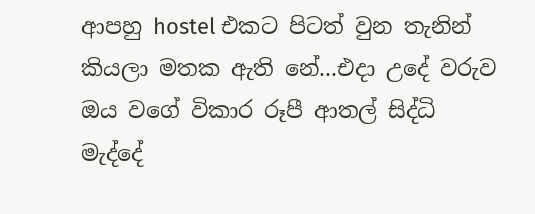ආපහු hostel එකට පිටත් වුන තැනින් කියලා මතක ඇති නේ...එදා උදේ වරුව ඔය වගේ විකාර රූපී ආතල් සිද්ධි මැද්දේ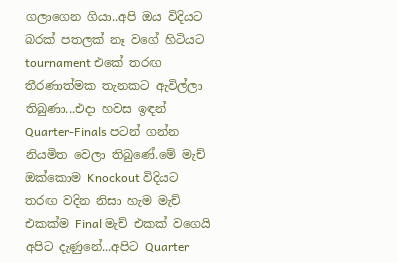ගලාගෙන ගියා..අපි ඔය විදියට බරක් පතලක් නෑ වගේ හිටියට tournament එකේ තරඟ තීරණාත්මක තැනකට ඇවිල්ලා තිබුණා...එදා හවස ඉඳන් Quarter-Finals පටන් ගන්න නියමිත වෙලා තිබුණේ.මේ මැච් ඔක්කොම Knockout විදියට තරඟ වදින නිසා හැම මැච් එකක්ම Final මැච් එකක් වගෙයි අපිට දැණුනේ...අපිට Quarter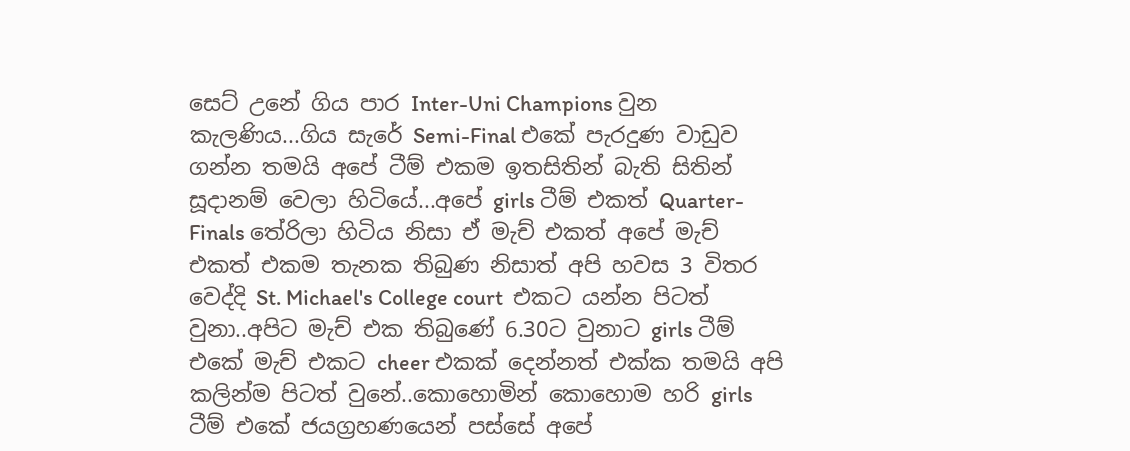සෙට් උනේ ගිය පාර Inter-Uni Champions වුන කැලණිය...ගිය සැරේ Semi-Final එකේ පැරදුණ වාඩුව ගන්න තමයි අපේ ටීම් එකම ඉතසිතින් බැති සිතින් සූදානම් වෙලා හිටියේ...අපේ girls ටීම් එකත් Quarter-Finals තේරිලා හිටිය නිසා ඒ මැච් එකත් අපේ මැච් එකත් එකම තැනක තිබුණ නිසාත් අපි හවස 3 විතර වෙද්දි St. Michael's College court  එකට යන්න පිටත් වුනා..අපිට මැච් එක තිබුණේ 6.30ට වුනාට girls ටීම් එකේ මැච් එකට cheer එකක් දෙන්නත් එක්ක තමයි අපි කලින්ම පිටත් වුනේ..කොහොමින් කොහොම හරි girls ටීම් එකේ ජයග්‍රහණයෙන් පස්සේ අපේ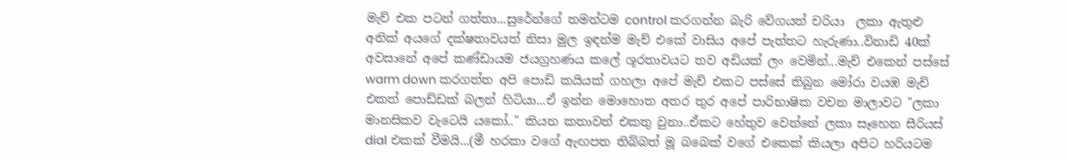මැච් එක පටන් ගත්තා...සුරේන්ගේ තමන්ටම control කරගන්න බැරි වේගයත් චරියා  ලකා ඇතුළු අනික් අයගේ දක්ෂතාවයත් නිසා මුල ඉඳන්ම මැච් එකේ වාසිය අපේ පැත්තට හැරුණා..විනාඩි 40ක් අවසානේ අපේ කණ්ඩායම ජයග්‍රහණය කලේ ශූරතාවයට තව අඩියක් ලං වෙමින්...මැච් එකෙන් පස්සේ warm down කරගත්ත අපි පොඩි කයියක් ගහලා අපේ මැච් එකට පස්සේ තිබුන මෝරා වයඹ මැච් එකත් පොඩ්ඩක් බලන් හිටියා...ඒ ඉන්න මොහොත අතර තුර අපේ පාරිභාෂික වචන මාලාවට "ලකා මානසිකව වැටෙයි යකෝ.." කියන කතාවත් එකතු වුනා..ඒකට හේතුව වෙන්නේ ලකා සෑහෙන සීරියස් dial එකක් වීමයි...(මී හරකා වගේ ඇඟපත තිබ්බත් මූ බබෙක් වගේ එකෙක් කියලා අපිට හරියටම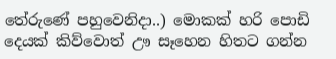තේරුණේ පහුවෙනිදා..) මොකක් හරි පොඩි දෙයක් කිව්වොත් ඌ සෑහෙන හිතට ගන්න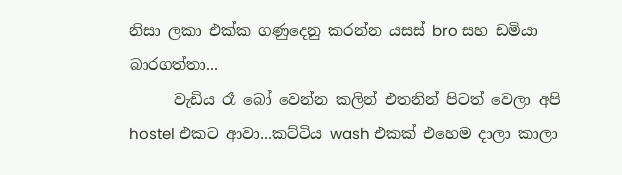නිසා ලකා එක්ක ගණුදෙනු කරන්න යසස් bro සහ ඩමියා  බාරගත්තා...
      වැඩිය රෑ බෝ වෙන්න කලින් එතනින් පිටත් වෙලා අපි hostel එකට ආවා...කට්ටිය wash එකක් එහෙම දාලා කාලා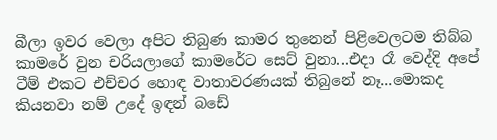බීලා ඉවර වෙලා අපිට තිබුණ කාමර තුනෙන් පිළිවෙලටම තිබ්බ කාමරේ වුන චරියලාගේ කාමරේට සෙට් වුනා...එදා රෑ වෙද්දි අපේ ටීම් එකට එච්චර හොඳ වාතාවරණයක් තිබුනේ නෑ...මොකද කියනවා නම් උදේ ඉඳන් බඩේ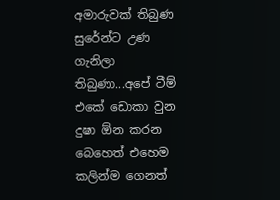අමාරුවක් තිබුණ සුරේන්ට උණ ගැනිලා තිබුණා...අපේ ටීම් එකේ ඩොකා වුන දුෂා ඕන කරන බෙහෙත් එහෙම කලින්ම ගෙනත්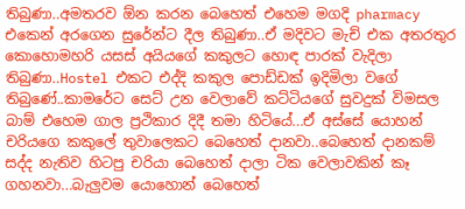තිබුණා..අමතරව ඕන කරන බෙහෙත් එහෙම මගදි pharmacy එකෙන් අරගෙන සුරේන්ට දීල තිබුණා..ඒ මදිවට මැච් එක අතරතුර කොහොමහරි යසස් අයියගේ කකුලට හොඳ පාරක් වැදිලා තිබුණා..Hostel එකට එද්දි කකුල පොඩ්ඩක් ඉදිමිලා වගේ තිබුණේ..කාමරේට සෙට් උන වෙලාවේ කට්ටියගේ සුවදුක් විමසල බාම් එහෙම ගාල ප්‍රථිකාර දිදී තමා හිටියේ...ඒ අස්සේ යොහන් චරියගෙ කකුලේ තුවාලෙකට බෙහෙත් දානවා..බෙහෙත් දානකම් සද්ද නැතිව හිටපු චරියා බෙහෙත් දාලා ටික වෙලාවකින් කෑ ගහනවා...බැලුවම යොහොන් බෙහෙත්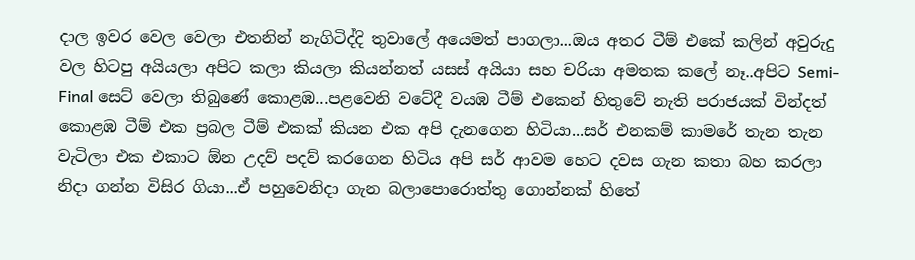දාල ඉවර වෙල වෙලා එතනින් නැගිටිද්දි තුවාලේ අයෙමත් පාගලා...ඔය අතර ටීම් එකේ කලින් අවුරුදු වල හිටපු අයියලා අපිට කලා කියලා කියන්නත් යසස් අයියා සහ චරියා අමතක කලේ නෑ..අපිට Semi-Final සෙට් වෙලා තිබුණේ කොළඹ...පළවෙනි වටේදී වයඹ ටීම් එකෙන් හිතුවේ නැති පරාජයක් වින්දත් කොළඹ ටීම් එක ප්‍රබල ටීම් එකක් කියන එක අපි දැනගෙන හිටියා...සර් එනකම් කාමරේ තැන තැන වැටිලා එක එකාට ඕන උදව් පදව් කරගෙන හිටිය අපි සර් ආවම හෙට දවස ගැන කතා බහ කරලා නිදා ගන්න විසිර ගියා...ඒ පහුවෙනිදා ගැන බලාපොරොත්තු ගොන්නක් හිතේ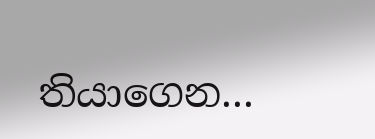තියාගෙන...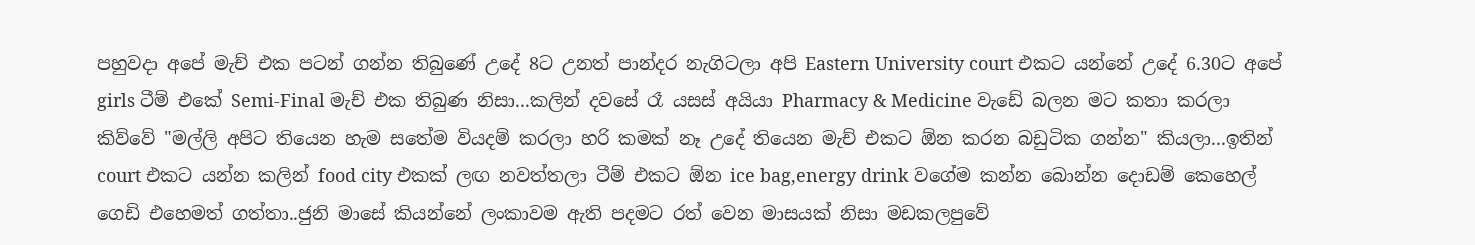පහුවදා අපේ මැච් එක පටන් ගන්න තිබුණේ උදේ 8ට උනත් පාන්දර නැගිටලා අපි Eastern University court එකට යන්නේ උදේ 6.30ට අපේ girls ටීම් එකේ Semi-Final මැච් එක තිබුණ නිසා...කලින් දවසේ රෑ යසස් අයියා Pharmacy & Medicine වැඩේ බලන මට කතා කරලා කිව්වේ "මල්ලි අපිට තියෙන හැම සතේම වියදම් කරලා හරි කමක් නෑ උදේ තියෙන මැච් එකට ඕන කරන බඩුටික ගන්න" කියලා...ඉතින් court එකට යන්න කලින් food city එකක් ලඟ නවත්තලා ටීම් එකට ඕන ice bag,energy drink වගේම කන්න බොන්න දොඩම් කෙහෙල් ගෙඩි එහෙමත් ගත්තා..ජුනි මාසේ කියන්නේ ලංකාවම ඇති පදමට රත් වෙන මාසයක් නිසා මඩකලපුවේ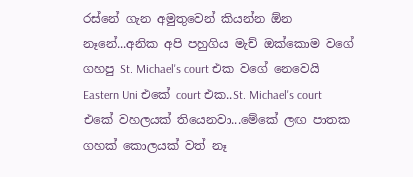රස්නේ ගැන අමුතුවෙන් කියන්න ඕන නෑනේ...අනික අපි පහුගිය මැච් ඔක්කොම වගේ ගහපු St. Michael's court එක වගේ නෙවෙයි Eastern Uni එකේ court එක..St. Michael's court එකේ වහලයක් තියෙනවා...මේකේ ලඟ පාතක ගහක් කොලයක් වත් නෑ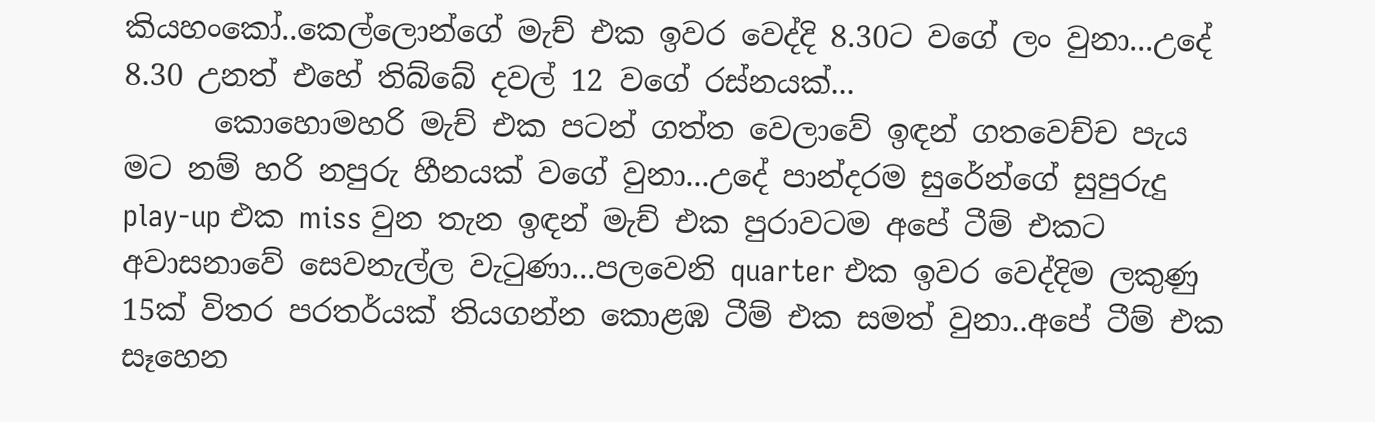කියහංකෝ..කෙල්ලොන්ගේ මැච් එක ඉවර වෙද්දි 8.30ට වගේ ලං වුනා...උදේ 8.30 උනත් එහේ තිබ්බේ දවල් 12 වගේ රස්නයක්...
      කොහොමහරි මැච් එක පටන් ගත්ත වෙලාවේ ඉඳන් ගතවෙච්ච පැය මට නම් හරි නපුරු හීනයක් වගේ වුනා...උදේ පාන්දරම සුරේන්ගේ සුපුරුදු play-up එක miss වුන තැන ඉඳන් මැච් එක පුරාවටම අපේ ටීම් එකට අවාසනාවේ සෙවනැල්ල වැටුණා...පලවෙනි quarter එක ඉවර වෙද්දිම ලකුණු 15ක් විතර පරතර්යක් තියගන්න කොළඹ ටීම් එක සමත් වුනා..අපේ ටීම් එක සෑහෙන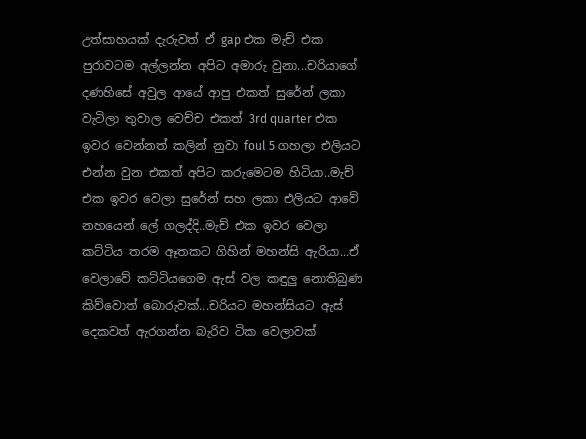උත්සාහයක් දැරුවත් ඒ gap එක මැච් එක පුරාවටම අල්ලන්න අපිට අමාරු වුනා...චරියාගේ දණහිසේ අවුල ආයේ ආපු එකත් සුරේන් ලකා වැටිලා තුවාල වෙච්ච එකත් 3rd quarter එක ඉවර වෙන්නත් කලින් නුවා foul 5 ගහලා එලියට එන්න වුන එකත් අපිට කරුමෙටම හිටියා..මැච් එක ඉවර වෙලා සුරේන් සහ ලකා එලියට ආවේ නහයෙන් ලේ ගලද්දි..මැච් එක ඉවර වෙලා කට්ටිය තරම ඈතකට ගිහින් මහන්සි ඇරියා...ඒ වෙලාවේ කට්ටියගෙම ඇස් වල කඳුලු නොතිබුණ කිව්වොත් බොරුවක්...චරියට මහන්සියට ඇස් දෙකවත් ඇරගන්න බැරිව ටික වෙලාවක්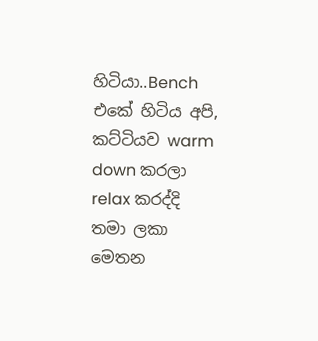හිටියා..Bench එකේ හිටිය අපි, කට්ටියව warm down කරලා relax කරද්දි තමා ලකා මෙතන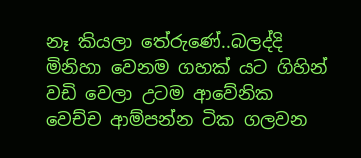නෑ කියලා තේරුණේ..බලද්දි මිනිහා වෙනම ගහක් යට ගිහින් වඩි වෙලා උටම ආවේනික වෙච්ච ආම්පන්න ටික ගලවන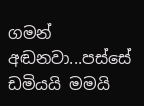ගමන් අඬනවා...පස්සේ ඩමියයි මමයි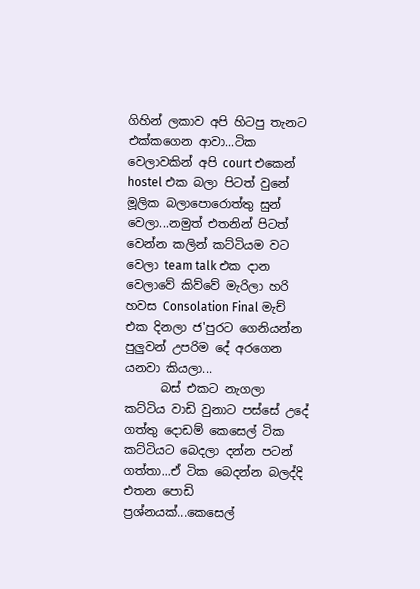ගිහින් ලකාව අපි හිටපු තැනට එක්කගෙන ආවා...ටික වෙලාවකින් අපි court එකෙන් hostel එක බලා පිටත් වුනේ මූලික බලාපොරොත්තු සුන් වෙලා...නමුත් එතනින් පිටත් වෙන්න කලින් කට්ටියම වට වෙලා team talk එක දාන වෙලාවේ කිව්වේ මැරිලා හරි හවස Consolation Final මැච් එක දිනලා ජ'පුරට ගෙනියන්න පුලුවන් උපරිම දේ අරගෙන යනවා කියලා...
      බස් එකට නැගලා කට්ටිය වාඩි වුනාට පස්සේ උදේ ගත්තු දොඩම් කෙසෙල් ටික කට්ටියට බෙදලා දන්න පටන් ගත්තා...ඒ ටික බෙදන්න බලද්දි එතන පොඩි ප්‍රශ්නයක්...කෙසෙල්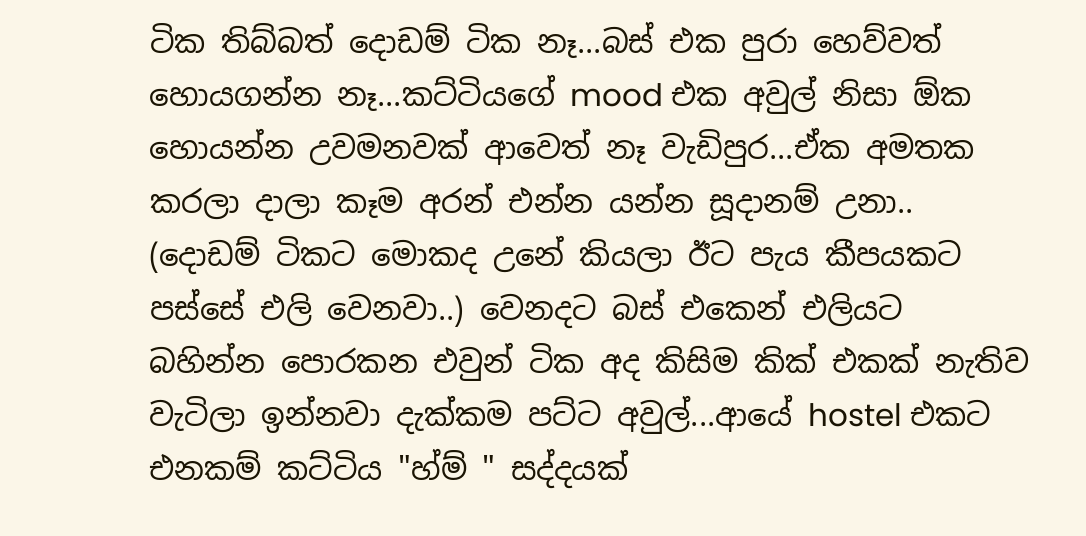ටික තිබ්බත් දොඩම් ටික නෑ...බස් එක පුරා හෙව්වත් හොයගන්න නෑ...කට්ටියගේ mood එක අවුල් නිසා ඕක හොයන්න උවමනවක් ආවෙත් නෑ වැඩිපුර...ඒක අමතක කරලා දාලා කෑම අරන් එන්න යන්න සූදානම් උනා..
(දොඩම් ටිකට මොකද උනේ කියලා ඊට පැය කීපයකට පස්සේ එලි වෙනවා..) වෙනදට බස් එකෙන් එලියට බහින්න පොරකන එවුන් ටික අද කිසිම කික් එකක් නැතිව වැටිලා ඉන්නවා දැක්කම පට්ට අවුල්...ආයේ hostel එකට එනකම් කට්ටිය "හ්ම් " සද්දයක්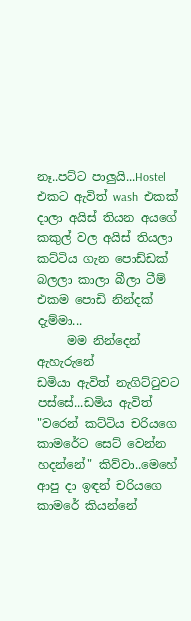නෑ..පට්ට පාලුයි...Hostel එකට ඇවිත් wash  එකක් දාලා අයිස් තියන අයගේ කකුල් වල අයිස් තියලා කට්ටිය ගැන පොඩ්ඩක් බලලා කාලා බීලා ටීම් එකම පොඩි නින්දක් දැම්මා...
     මම නින්දෙන් ඇහැරුනේ
ඩමියා ඇවිත් නැගිට්ටුවට පස්සේ...ඩමිය ඇවිත් "වරෙන් කට්ටිය චරියගෙ කාමරේට සෙට් වෙන්න හදන්නේ" කිව්වා..මෙහේ ආපු දා ඉඳන් චරියගෙ කාමරේ කියන්නේ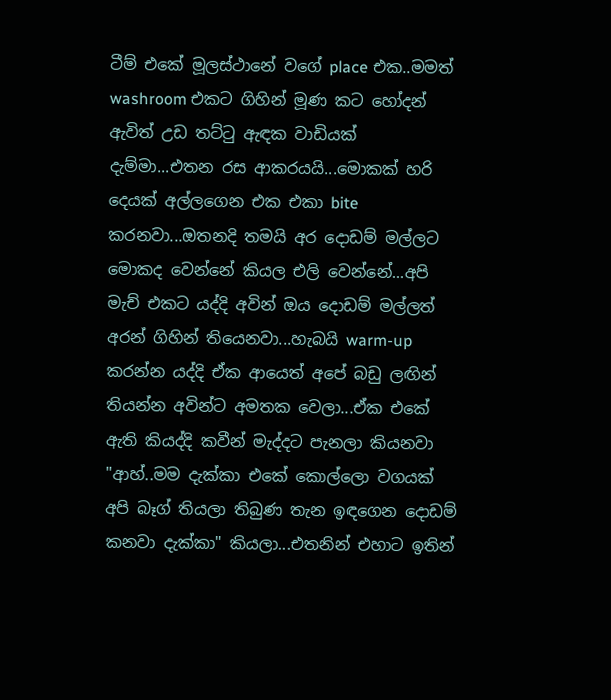ටීම් එකේ මූලස්ථානේ වගේ place එක..මමත් washroom එකට ගිහින් මූණ කට හෝදන් ඇවිත් උඩ තට්ටු ඇඳක වාඩියක් දැම්මා...එතන රස ආකරයයි...මොකක් හරි දෙයක් අල්ලගෙන එක එකා bite කරනවා...ඔතනදි තමයි අර දොඩම් මල්ලට මොකද වෙන්නේ කියල එලි වෙන්නේ...අපි මැච් එකට යද්දි අවින් ඔය දොඩම් මල්ලත් අරන් ගිහින් තියෙනවා...හැබයි warm-up කරන්න යද්දි ඒක ආයෙත් අපේ බඩු ලඟින් තියන්න අවින්ට අමතක වෙලා...ඒක එකේ ඇති කියද්දි කවීන් මැද්දට පැනලා කියනවා "ආහ්..මම දැක්කා එකේ කොල්ලො වගයක් අපි බෑග් තියලා තිබුණ තැන ඉඳගෙන දොඩම් කනවා දැක්කා" කියලා...එතනින් එහාට ඉතින්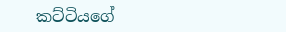කට්ටියගේ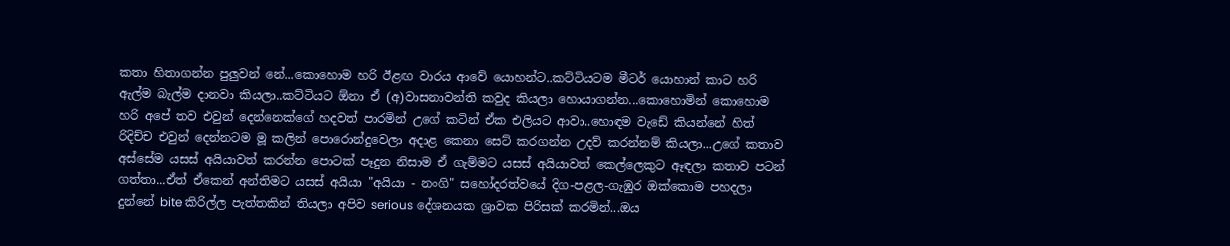කතා හිතාගන්න පුලුවන් නේ...කොහොම හරි ඊළඟ වාරය ආවේ යොහන්ට..කට්ටියටම මීටර් යොහාන් කාට හරි ඇල්ම බැල්ම දානවා කියලා..කට්ටියට ඕනා ඒ (අ)වාසනාවන්ති කවුද කියලා හොයාගන්න...කොහොමින් කොහොම හරි අපේ තව එවුන් දෙන්නෙක්ගේ හදවත් පාරමින් උගේ කටින් ඒක එලියට ආවා..හොඳම වැඩේ කියන්නේ හිත් රිදිච්ච එවුන් දෙන්නටම මූ කලින් පොරොන්දුවෙලා අදාළ කෙනා සෙට් කරගන්න උදව් කරන්නම් කියලා...උගේ කතාව අස්සේම යසස් අයියාවත් කරන්න පොටක් පෑදුන නිසාම ඒ ගැම්මට යසස් අයියාවත් කෙල්ලෙකුට ඈඳලා කතාව පටන් ගත්තා...ඒත් ඒකෙන් අන්තිමට යසස් අයියා "අයියා - නංගි" සහෝදරත්වයේ දිග-පළල-ගැඹුර ඔක්කොම පහදලා දුන්නේ bite කිරිල්ල පැත්තකින් තියලා අපිව serious දේශනයක ශ්‍රාවක පිරිසක් කරමින්...ඔය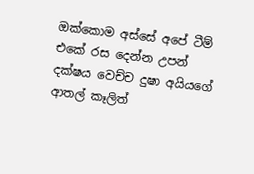ඔක්කොම අස්සේ අපේ ටීම් එකේ රස දෙන්න උපන් දක්ෂය වෙච්ච දුෂා අයියගේ ආතල් කෑලිත්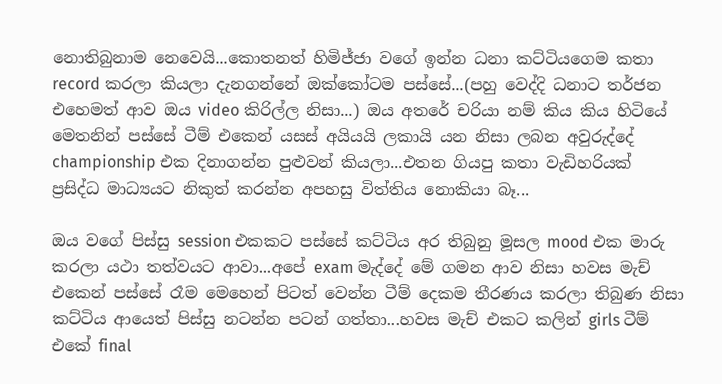නොතිබුනාම නෙවෙයි...කොතනත් හිමිජ්ජා වගේ ඉන්න ධනා කට්ටියගෙම කතා record කරලා කියලා දැනගන්නේ ඔක්කෝටම පස්සේ...(පහු වෙද්දි ධනාට තර්ජන එහෙමත් ආව ඔය video කිරිල්ල නිසා...) ඔය අතරේ චරියා නම් කිය කිය හිටියේ මෙතනින් පස්සේ ටීම් එකෙන් යසස් අයියයි ලකායි යන නිසා ලබන අවුරුද්දේ  championship එක දිනාගන්න පුළුවන් කියලා...එතන ගියපු කතා වැඩිහරියක් ප්‍රසිද්ධ මාධ්‍යයට නිකුත් කරන්න අපහසු විත්තිය නොකියා බෑ...

ඔය වගේ පිස්සු session එකකට පස්සේ කට්ටිය අර තිබුනු මූසල mood එක මාරු කරලා යථා තත්වයට ආවා...අපේ exam මැද්දේ මේ ගමන ආව නිසා හවස මැච් එකෙන් පස්සේ රෑම මෙහෙන් පිටත් වෙන්න ටීම් දෙකම තීරණය කරලා තිබුණ නිසා කට්ටිය ආයෙත් පිස්සු නටන්න පටන් ගත්තා...හවස මැච් එකට කලින් girls ටීම් එකේ final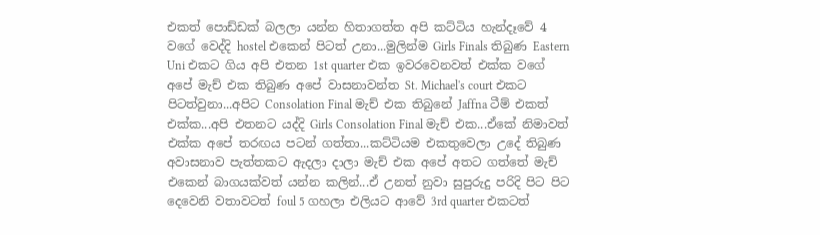එකත් පොඩ්ඩක් බලලා යන්න හිතාගත්ත අපි කට්ටිය හැන්දෑවේ 4 වගේ වෙද්දි hostel එකෙන් පිටත් උනා...මුලින්ම Girls Finals තිබුණ Eastern Uni එකට ගිය අපි එතන 1st quarter එක ඉවරවෙනවත් එක්ක වගේ අපේ මැච් එක තිබුණ අපේ වාසනාවන්ත St. Michael's court එකට පිටත්වුනා...අපිට Consolation Final මැච් එක තිබුනේ Jaffna ටීම් එකත් එක්ක...අපි එතනට යද්දි Girls Consolation Final මැච් එක...ඒකේ නිමාවත් එක්ක අපේ තරඟය පටන් ගත්තා...කට්ටියම එකතුවෙලා උදේ තිබුණ අවාසනාව පැත්තකට ඇදලා දාලා මැච් එක අපේ අතට ගත්තේ මැච් එකෙන් බාගයක්වත් යන්න කලින්...ඒ උනත් නුවා සුපුරුදු පරිදි පිට පිට දෙවෙනි වතාවටත් foul 5 ගහලා එලියට ආවේ 3rd quarter එකටත්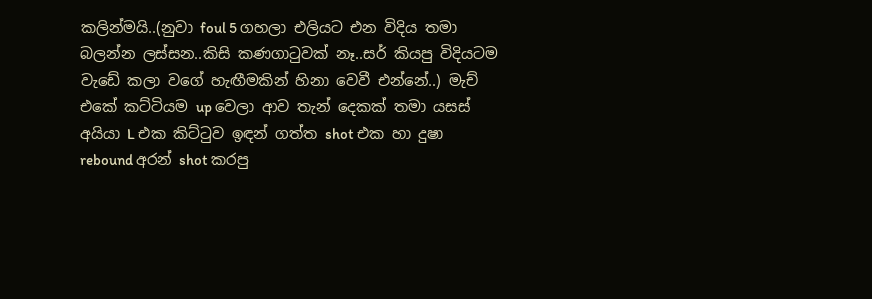කලින්මයි..(නුවා foul 5 ගහලා එලියට එන විදිය තමා බලන්න ලස්සන..කිසි කණගාටුවක් නෑ..සර් කියපු විදියටම වැඩේ කලා වගේ හැඟීමකින් හිනා වෙවී එන්නේ..) මැච් එකේ කට්ටියම up වෙලා ආව තැන් දෙකක් තමා යසස් අයියා L එක කිට්ටුව ඉඳන් ගත්ත shot එක හා දුෂා rebound අරන් shot කරපු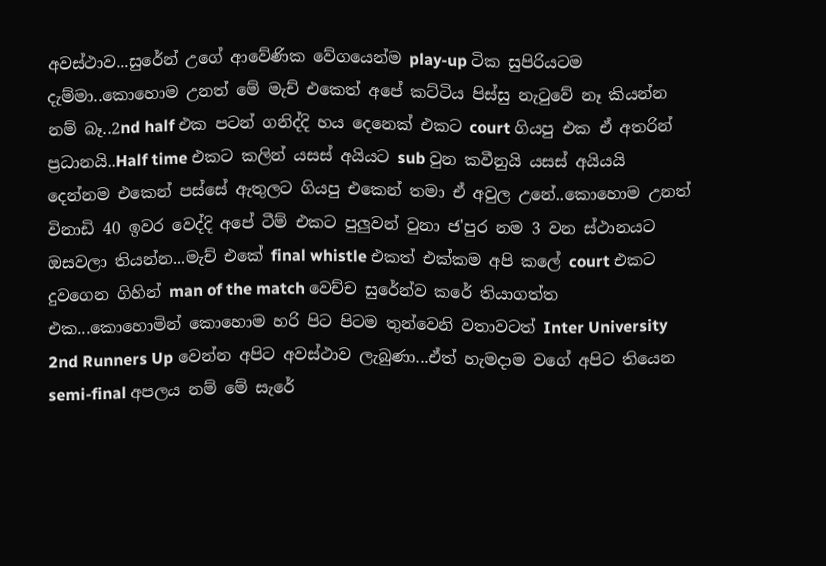අවස්ථාව...සුරේන් උගේ ආවේණික වේගයෙන්ම play-up ටික සුපිරියටම දැම්මා..කොහොම උනත් මේ මැච් එකෙත් අපේ කට්ටිය පිස්සු නැටුවේ නෑ කියන්න නම් බෑ..2nd half එක පටන් ගනිද්දි හය දෙනෙක් එකට court ගියපු එක ඒ අතරින් ප්‍රධානයි..Half time එකට කලින් යසස් අයියට sub වුන කවීනුයි යසස් අයියයි දෙන්නම එකෙන් පස්සේ ඇතුලට ගියපු එකෙන් තමා ඒ අවුල උනේ..කොහොම උනත් විනාඩි 40 ඉවර වෙද්දි අපේ ටීම් එකට පුලුවන් වුනා ජ'පුර නම 3 වන ස්ථානයට ඔසවලා තියන්න...මැච් එකේ final whistle එකත් එක්කම අපි කලේ court එකට දුවගෙන ගිහින් man of the match වෙච්ච සුරේන්ව කරේ තියාගත්ත එක...කොහොමින් කොහොම හරි පිට පිටම තුන්වෙනි වතාවටත් Inter University 2nd Runners Up වෙන්න අපිට අවස්ථාව ලැබුණා...ඒත් හැමදාම වගේ අපිට තියෙන semi-final අපලය නම් මේ සැරේ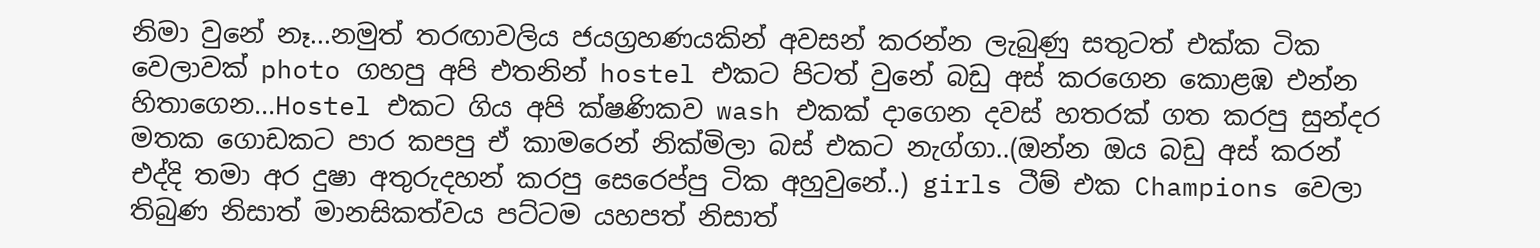නිමා වුනේ නෑ...නමුත් තරඟාවලිය ජයග්‍රහණයකින් අවසන් කරන්න ලැබුණු සතුටත් එක්ක ටික වෙලාවක් photo ගහපු අපි එතනින් hostel එකට පිටත් වුනේ බඩු අස් කරගෙන කොළඹ එන්න හිතාගෙන...Hostel එකට ගිය අපි ක්ෂණිකව wash එකක් දාගෙන දවස් හතරක් ගත කරපු සුන්දර මතක ගොඩකට පාර කපපු ඒ කාමරෙන් නික්මිලා බස් එකට නැග්ගා..(ඔන්න ඔය බඩු අස් කරන් එද්දි තමා අර දුෂා අතුරුදහන් කරපු සෙරෙප්පු ටික අහුවුනේ..) girls ටීම් එක Champions වෙලා තිබුණ නිසාත් මානසිකත්වය පට්ටම යහපත් නිසාත්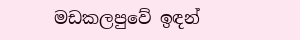මඩකලපුවේ ඉඳන්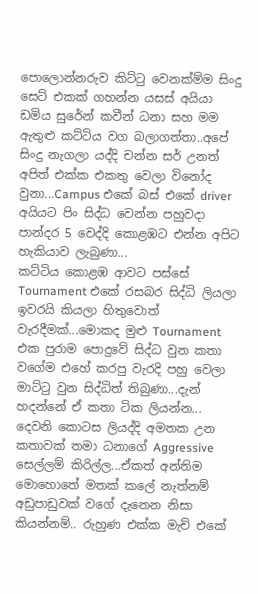පොලොන්නරුව කිට්ටු වෙනක්ම්ම සිංදු සෙට් එකක් ගහන්න යසස් අයියා ඩමිය සුරේන් කවීන් ධනා සහ මම ඇතුළු කට්ටිය වග බලාගත්තා..අපේ සිංදු නැගලා යද්දි චන්න සර් උනත් අපිත් එක්ක එකතු වෙලා විනෝද වුනා...Campus එකේ බස් එකේ driver අයියට පිං සිද්ධ වෙන්න පහුවදා පාන්දර 5 වෙද්දි කොළඹට එන්න අපිට හැකියාව ලැබුණා...
කට්ටිය කොළඹ ආවට පස්සේ Tournament එකේ රසබර සිද්ධි ලියලා ඉවරයි කියලා හිතුවොත් වැරදීමක්...මොකද මුළු Tournament එක පුරාම පොදුවේ සිද්ධ වුන කතා වගේම එහේ කරපු වැරදි පහු වෙලා මාට්ටු වුන සිද්ධිත් තිබුණා...දැන් හදන්නේ ඒ කතා ටික ලියන්න...
දෙවනි කොටස ලියද්දි අමතක උන කතාවක් තමා ධනාගේ Aggressive සෙල්ලම් කිරිල්ල...ඒකත් අන්තිම මොහොතේ මතක් කලේ නැත්නම් අඩුපාඩුවක් වගේ දැනෙන නිසා කියන්නම්.. රුහුණ එක්ක මැච් එකේ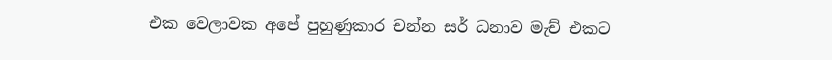එක වෙලාවක අපේ පුහුණුකාර චන්න සර් ධනාව මැච් එකට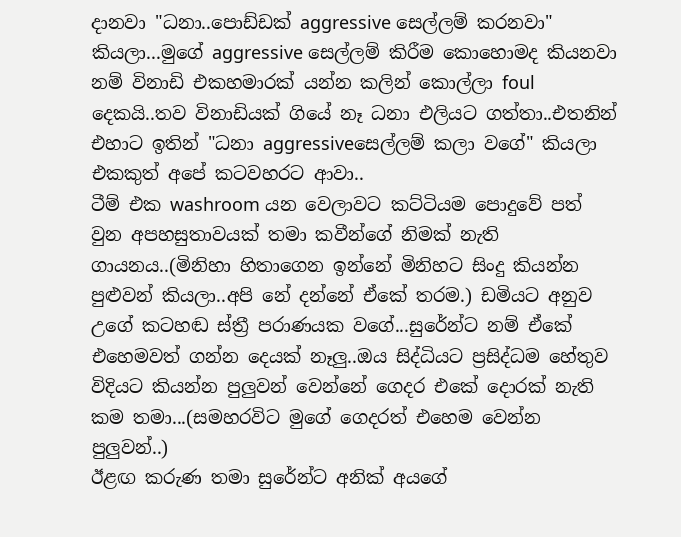දානවා "ධනා..පොඩ්ඩක් aggressive සෙල්ලම් කරනවා" කියලා...මුගේ aggressive සෙල්ලම් කිරීම කොහොමද කියනවා නම් විනාඩි එකහමාරක් යන්න කලින් කොල්ලා foul දෙකයි..තව විනාඩියක් ගියේ නෑ ධනා එලියට ගත්තා..එතනින් එහාට ඉතින් "ධනා aggressiveසෙල්ලම් කලා වගේ" කියලා එකකුත් අපේ කටවහරට ආවා..
ටීම් එක washroom යන වෙලාවට කට්ටියම පොදුවේ පත් වුන අපහසුතාවයක් තමා කවීන්ගේ නිමක් නැති ගායනය..(මිනිහා හිතාගෙන ඉන්නේ මිනිහට සිංදු කියන්න පුළුවන් කියලා..අපි නේ දන්නේ ඒකේ තරම.) ඩමියට අනුව උගේ කටහඬ ස්ත්‍රී පරාණයක වගේ...සුරේන්ට නම් ඒකේ එහෙමවත් ගන්න දෙයක් නෑලු..ඔය සිද්ධියට ප්‍රසිද්ධම හේතුව විදියට කියන්න පුලුවන් වෙන්නේ ගෙදර එකේ දොරක් නැති කම තමා...(සමහරවිට මුගේ ගෙදරත් එහෙම වෙන්න පුලුවන්..)
ඊළඟ කරුණ තමා සුරේන්ට අනික් අයගේ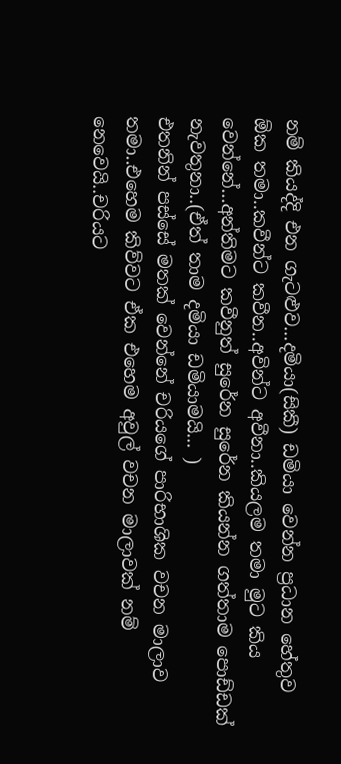නම් කියද්දි එන ගැටළුව...දමියා(සිකී) ඩමියා වෙන්න ප්‍රධාන හේතුව ඕක තමා..කවීන්ට කවීන..අවින්ට අවීනා..කියලම තමා මුට කිය වෙන්නේ...අන්තිමට කවීනුත් සුරේන සුරේන කියන්න ගත්තාම පොඩ්ඩක් නැවතුනා..(ඒත් තාම දමියා ඩමියාමයි... )
එතනින් පස්සේ මතක් වෙන්නේ චරියගේ පාරිභාශික වචන මාලාව තමා..එහෙම කිව්වට ඒක එහෙම අවුල් වචන මාලාවක් නම් නෙවෙයි..චරියට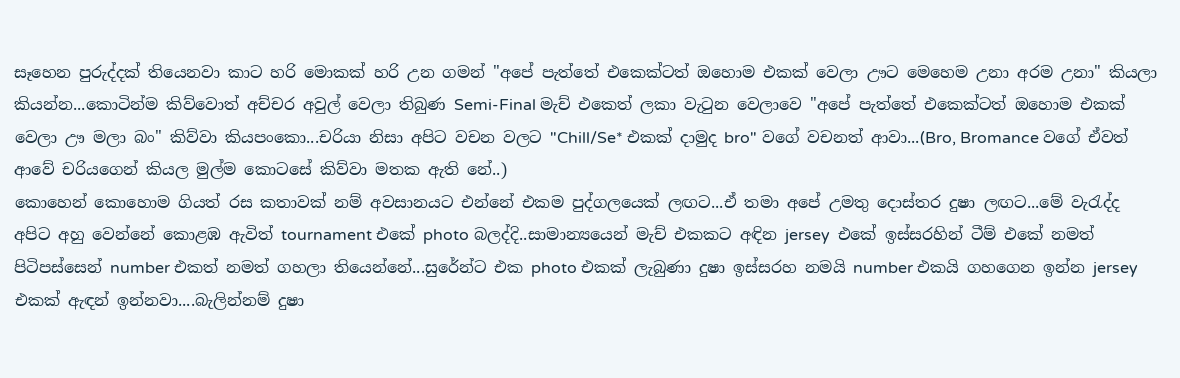සෑහෙන පුරුද්දක් තියෙනවා කාට හරි මොකක් හරි උන ගමන් "අපේ පැත්තේ එකෙක්ටත් ඔහොම එකක් වෙලා ඌට මෙහෙම උනා අරම උනා" කියලා කියන්න...කොටින්ම කිව්වොත් අච්චර අවුල් වෙලා තිබුණ Semi-Final මැච් එකෙත් ලකා වැටුන වෙලාවෙ "අපේ පැත්තේ එකෙක්ටත් ඔහොම එකක් වෙලා ඌ මලා බං" කිව්වා කියපංකො...චරියා නිසා අපිට වචන වලට "Chill/Se* එකක් දාමුද bro" වගේ වචනත් ආවා...(Bro, Bromance වගේ ඒවත් ආවේ චරියගෙන් කියල මුල්ම කොටසේ කිව්වා මතක ඇති නේ..)
කොහෙන් කොහොම ගියත් රස කතාවක් නම් අවසානයට එන්නේ එකම පුද්ගලයෙක් ලඟට...ඒ තමා අපේ උමතු දොස්තර දුෂා ලඟට...මේ වැරැද්ද අපිට අහු වෙන්නේ කොළඹ ඇවිත් tournament එකේ photo බලද්දි..සාමාන්‍යයෙන් මැච් එකකට අඳින jersey  එකේ ඉස්සරහින් ටීම් එකේ නමත් පිටිපස්සෙන් number එකත් නමත් ගහලා තියෙන්නේ...සුරේන්ට එක photo එකක් ලැබුණා දුෂා ඉස්සරහ නමයි number එකයි ගහගෙන ඉන්න jersey එකක් ඇඳන් ඉන්නවා....බැලින්නම් දුෂා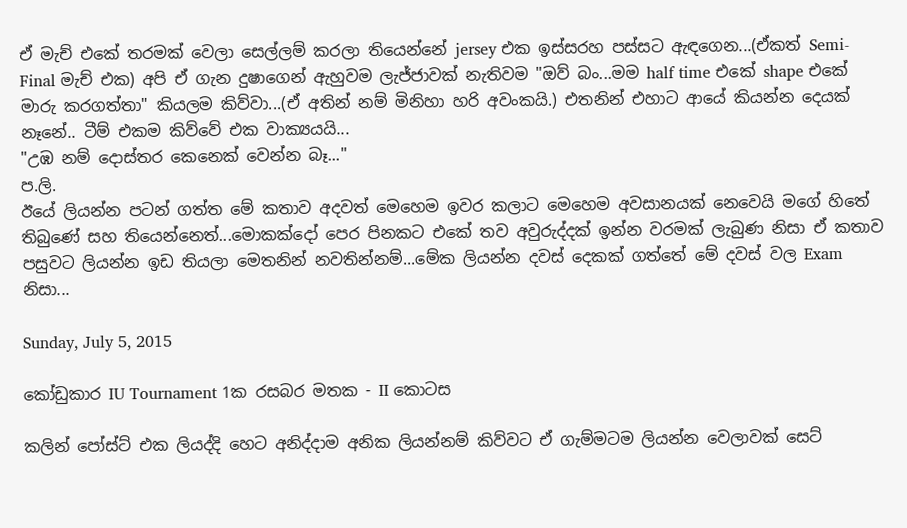ඒ මැච් එකේ තරමක් වෙලා සෙල්ලම් කරලා තියෙන්නේ jersey එක ඉස්සරහ පස්සට ඇඳගෙන...(ඒකත් Semi-Final මැච් එක) අපි ඒ ගැන දුෂාගෙන් ඇහුවම ලැජ්ජාවක් නැතිවම "ඔව් බං...මම half time එකේ shape එකේ මාරු කරගත්තා" කියලම කිව්වා...(ඒ අතින් නම් මිනිහා හරි අවංකයි.) එතනින් එහාට ආයේ කියන්න දෙයක් නෑනේ.. ටීම් එකම කිව්වේ එක වාක්‍යයයි...
"උඹ නම් දොස්තර කෙනෙක් වෙන්න බෑ..."
ප.ලි.
ඊයේ ලියන්න පටන් ගත්ත මේ කතාව අදවත් මෙහෙම ඉවර කලාට මෙහෙම අවසානයක් නෙවෙයි මගේ හිතේ තිබුණේ සහ තියෙන්නෙත්...මොකක්දෝ පෙර පිනකට එකේ තව අවුරුද්දක් ඉන්න වරමක් ලැබුණ නිසා ඒ කතාව පසුවට ලියන්න ඉඩ තියලා මෙතනින් නවතින්නම්...මේක ලියන්න දවස් දෙකක් ගත්තේ මේ දවස් වල Exam නිසා...

Sunday, July 5, 2015

කෝඩුකාර IU Tournament 1ක රසබර මතක - II කොටස

කලින් පෝස්ට් එක ලියද්දි හෙට අනිද්දාම අනික ලියන්නම් කිව්වට ඒ ගැම්මටම ලියන්න වෙලාවක් සෙට්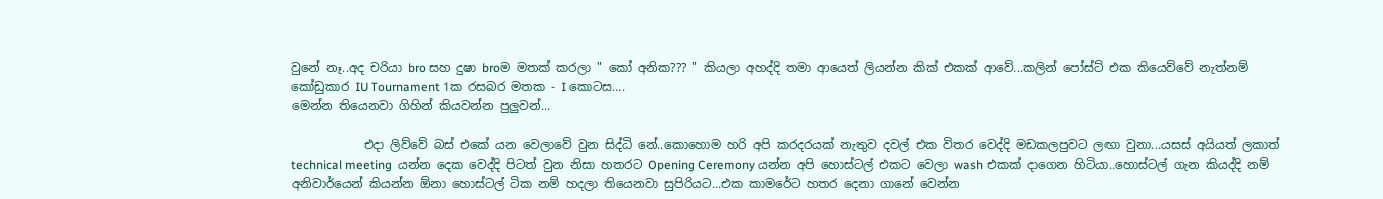වුනේ නෑ..අද චරියා bro සහ දුෂා broම මතක් කරලා " කෝ අනික??? " කියලා අහද්දි තමා ආයෙත් ලියන්න කික් එකක් ආවේ...කලින් පෝස්ට් එක කියෙව්වේ නැත්නම්
කෝඩුකාර IU Tournament 1ක රසබර මතක - I කොටස....
මෙන්න තියෙනවා ගිහින් කියවන්න පුලුවන්...

            එදා ලිව්වේ බස් එකේ යන වෙලාවේ වුන සිද්ධි නේ..කොහොම හරි අපි කරදරයක් නැතුව දවල් එක විතර වෙද්දි මඩකලපුවට ලඟා වුනා...යසස් අයියත් ලකාත් technical meeting  යන්න දෙක වෙද්දි පිටත් වුන නිසා හතරට Opening Ceremony යන්න අපි හොස්ටල් එකට වෙලා wash එකක් දාගෙන හිටියා..හොස්ටල් ගැන කියද්දි නම් අනිවාර්යෙන් කියන්න ඕනා හොස්ටල් ටික නම් හදලා තියෙනවා සුපිරියට...එක කාමරේට හතර දෙනා ගානේ වෙන්න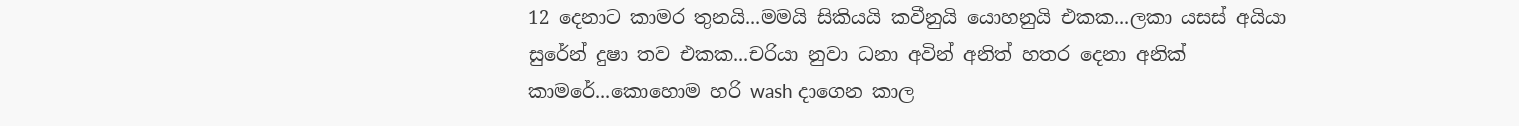12 දෙනාට කාමර තුනයි...මමයි සිකියයි කවීනුයි යොහනුයි එකක...ලකා යසස් අයියා සුරේන් දුෂා තව එකක...චරියා නුවා ධනා අවින් අනිත් හතර දෙනා අනික් කාමරේ...කොහොම හරි wash දාගෙන කාල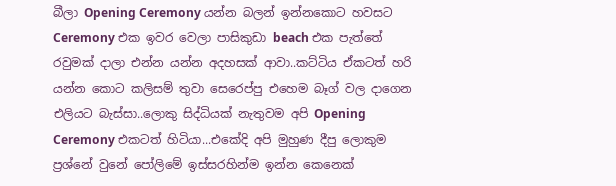බීලා Opening Ceremony යන්න බලන් ඉන්නකොට හවසට Ceremony එක ඉවර වෙලා පාසිකුඩා beach එක පැත්තේ රවුමක් දාලා එන්න යන්න අදහසක් ආවා..කට්ටිය ඒකටත් හරි යන්න කොට කලිසම් තුවා සෙරෙප්පු එහෙම බෑග් වල දාගෙන එලියට බැස්සා..ලොකු සිද්ධියක් නැතුවම අපි Opening Ceremony එකටත් හිටියා...එකේදි අපි මුහුණ දීපු ලොකුම ප්‍රශ්නේ වුනේ පෝලිමේ ඉස්සරහින්ම ඉන්න කෙනෙක්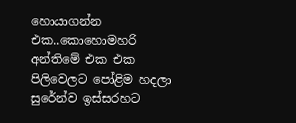හොයාගන්න එක..කොහොමහරි අන්තිමේ එක එක පිලිවෙලට පෝළිම හදලා සුරේන්ව ඉස්සරහට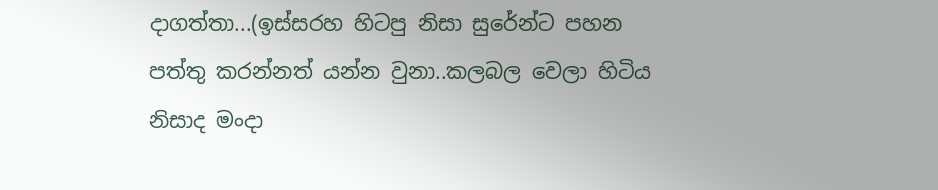දාගත්තා...(ඉස්සරහ හිටපු නිසා සුරේන්ට පහන පත්තු කරන්නත් යන්න වුනා..කලබල වෙලා හිටිය නිසාද මංදා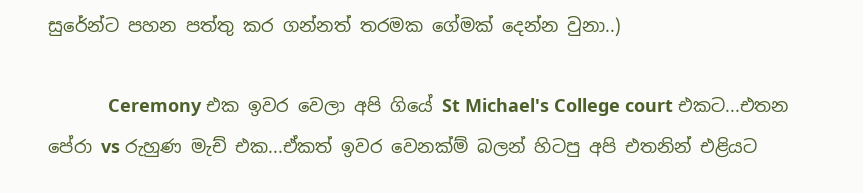සුරේන්ට පහන පත්තු කර ගන්නත් තරමක ගේමක් දෙන්න වුනා..)

            Ceremony එක ඉවර වෙලා අපි ගියේ St Michael's College court එකට...එතන පේරා vs රුහුණ මැච් එක...ඒකත් ඉවර වෙනක්ම් බලන් හිටපු අපි එතනින් එළියට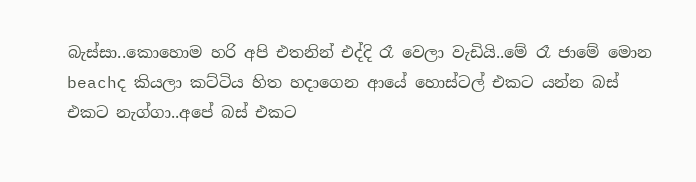බැස්සා..කොහොම හරි අපි එතනින් එද්දි රෑ වෙලා වැඩියි..මේ රෑ ජාමේ මොන beachද කියලා කට්ටිය හිත හදාගෙන ආයේ හොස්ටල් එකට යන්න බස් එකට නැග්ගා..අපේ බස් එකට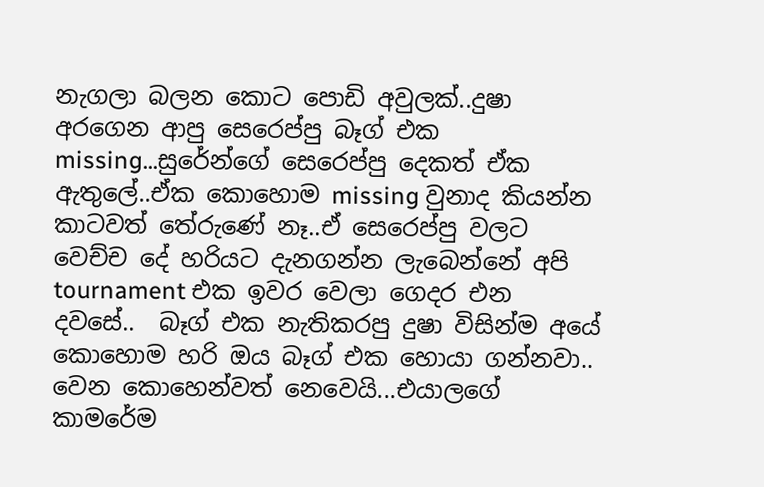නැගලා බලන කොට පොඩි අවුලක්..දුෂා අරගෙන ආපු සෙරෙප්පු බෑග් එක missing...සුරේන්ගේ සෙරෙප්පු දෙකත් ඒක ඇතුලේ..ඒක කොහොම missing වුනාද කියන්න කාටවත් තේරුණේ නෑ..ඒ සෙරෙප්පු වලට වෙච්ච දේ හරියට දැනගන්න ලැබෙන්නේ අපි tournament එක ඉවර වෙලා ගෙදර එන දවසේ..  බෑග් එක නැතිකරපු දුෂා විසින්ම අයේ කොහොම හරි ඔය බෑග් එක හොයා ගන්නවා.. වෙන කොහෙන්වත් නෙවෙයි...එයාලගේ කාමරේම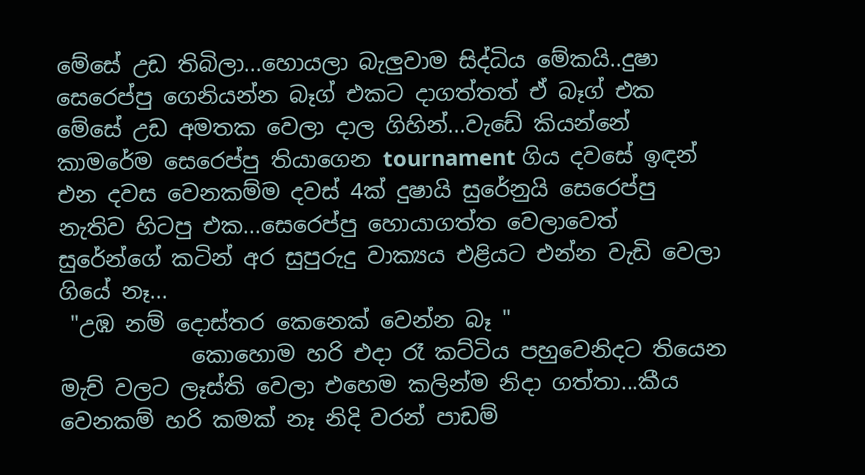මේසේ උඩ තිබිලා...හොයලා බැලුවාම සිද්ධිය මේකයි..දුෂා සෙරෙප්පු ගෙනියන්න බෑග් එකට දාගත්තත් ඒ බෑග් එක මේසේ උඩ අමතක වෙලා දාල ගිහින්...වැඩේ කියන්නේ කාමරේම සෙරෙප්පු තියාගෙන tournament ගිය දවසේ ඉඳන් එන දවස වෙනකම්ම දවස් 4ක් දුෂායි සුරේනුයි සෙරෙප්පු නැතිව හිටපු එක...සෙරෙප්පු හොයාගත්ත වෙලාවෙත් සුරේන්ගේ කටින් අර සුපුරුදු වාක්‍යය එළියට එන්න වැඩි වෙලා ගියේ නෑ...
 "උඹ නම් දොස්තර කෙනෙක් වෙන්න බෑ "
            කොහොම හරි එදා රෑ කට්ටිය පහුවෙනිදට තියෙන මැච් වලට ලෑස්ති වෙලා එහෙම කලින්ම නිදා ගත්තා...කීය වෙනකම් හරි කමක් නෑ නිදි වරන් පාඩම්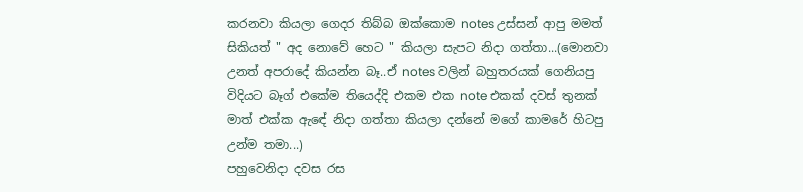කරනවා කියලා ගෙදර තිබ්බ ඔක්කොම notes උස්සන් ආපු මමත් සිකියත් " අද නොවේ හෙට " කියලා සැපට නිදා ගත්තා...(මොනවා උනත් අපරාදේ කියන්න බෑ..ඒ notes වලින් බහුතරයක් ගෙනියපු විදියට බෑග් එකේම තියෙද්දි එකම එක note එකක් දවස් තුනක් මාත් එක්ක ඇඳේ නිදා ගත්තා කියලා දන්නේ මගේ කාමරේ හිටපු උන්ම තමා...)
පහුවෙනිදා දවස රස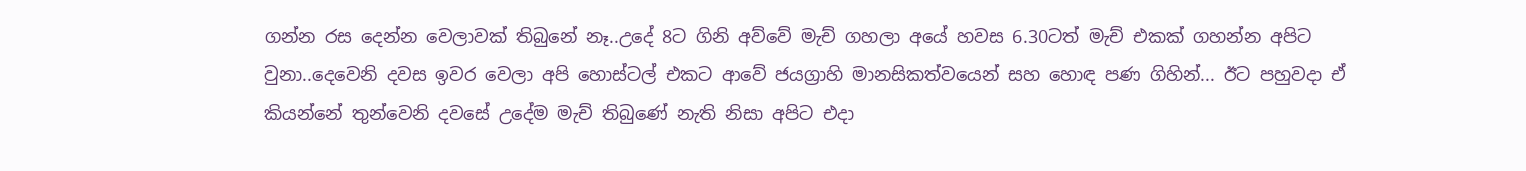ගන්න රස දෙන්න වෙලාවක් තිබුනේ නෑ..උදේ 8ට ගිනි අව්වේ මැච් ගහලා අයේ හවස 6.30ටත් මැච් එකක් ගහන්න අපිට වුනා..දෙවෙනි දවස ඉවර වෙලා අපි හොස්ටල් එකට ආවේ ජයග්‍රාහි මානසිකත්වයෙන් සහ හොඳ පණ ගිහින්... ඊට පහුවදා ඒ කියන්නේ තුන්වෙනි දවසේ උදේම මැච් තිබුණේ නැති නිසා අපිට එදා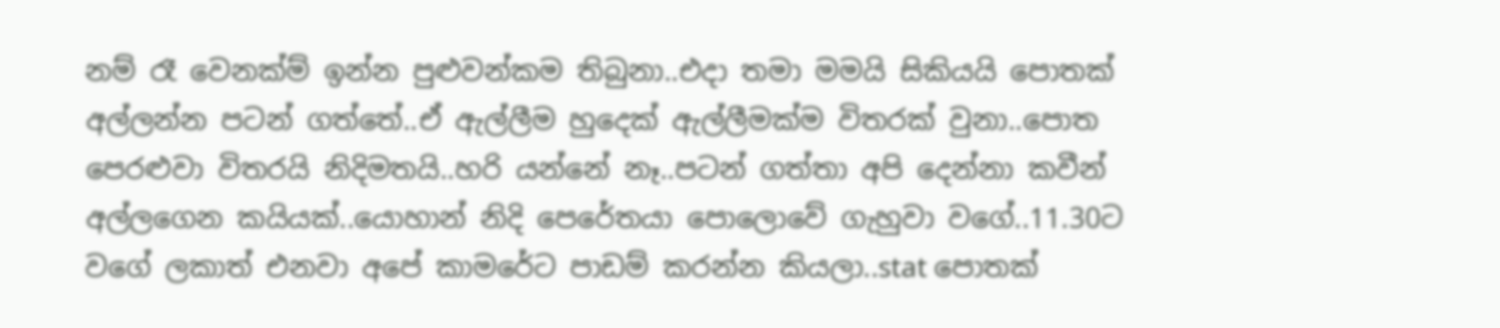නම් රෑ වෙනක්ම් ඉන්න පුළුවන්කම තිබුනා..එදා තමා මමයි සිකියයි පොතක්  අල්ලන්න පටන් ගත්තේ..ඒ ඇල්ලීම හුදෙක් ඇල්ලීමක්ම විතරක් වුනා..පොත පෙරළුවා විතරයි නිදිමතයි..හරි යන්නේ නෑ..පටන් ගත්තා අපි දෙන්නා කවීන් අල්ලගෙන කයියක්..යොහාන් නිදි පෙරේතයා පොලොවේ ගැහුවා වගේ..11.30ට වගේ ලකාත් එනවා අපේ කාමරේට පාඩම් කරන්න කියලා..stat පොතක්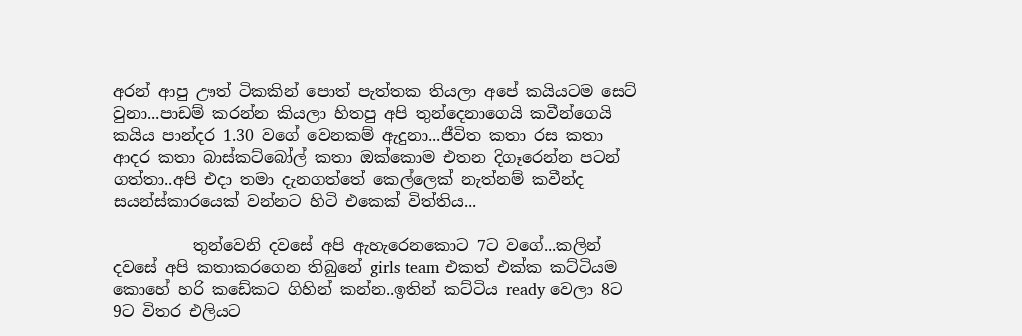අරන් ආපු ඌත් ටිකකින් පොත් පැත්තක තියලා අපේ කයියටම සෙට් වුනා...පාඩම් කරන්න කියලා හිතපු අපි තුන්දෙනාගෙයි කවීන්ගෙයි කයිය පාන්දර 1.30 වගේ වෙනකම් ඇදුනා...ජීවිත කතා රස කතා ආදර කතා බාස්කට්බෝල් කතා ඔක්කොම එතන දිගෑරෙන්න පටන් ගත්තා..අපි එදා තමා දැනගත්තේ කෙල්ලෙක් නැත්නම් කවීන්ද සයන්ස්කාරයෙක් වන්නට හිටි එකෙක් විත්තිය...

          තුන්වෙනි දවසේ අපි ඇහැරෙනකොට 7ට වගේ...කලින් දවසේ අපි කතාකරගෙන තිබුනේ girls team එකත් එක්ක කට්ටියම කොහේ හරි කඩේකට ගිහින් කන්න..ඉතින් කට්ටිය ready වෙලා 8ට 9ට විතර එලියට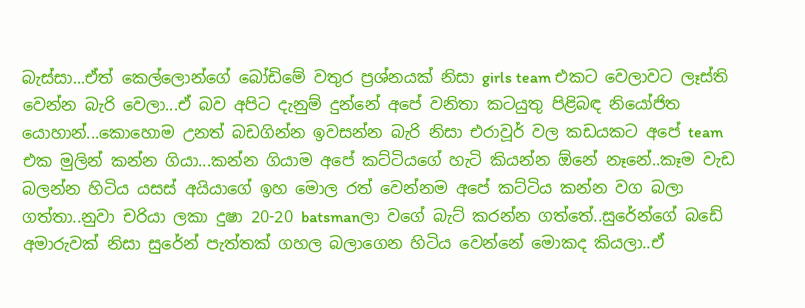බැස්සා...ඒත් කෙල්ලොන්ගේ බෝඩිමේ වතුර ප්‍රශ්නයක් නිසා girls team එකට වෙලාවට ලෑස්ති වෙන්න බැරි වෙලා...ඒ බව අපිට දැනුම් දුන්නේ අපේ වනිතා කටයුතු පිළිබඳ නියෝජිත යොහාන්...කොහොම උනත් බඩගින්න ඉවසන්න බැරි නිසා එරාවූර් වල කඩයකට අපේ team එක මුලින් කන්න ගියා...කන්න ගියාම අපේ කට්ටියගේ හැටි කියන්න ඕනේ නෑනේ..කෑම වැඩ බලන්න හිටිය යසස් අයියාගේ ඉහ මොල රත් වෙන්නම අපේ කට්ටිය කන්න වග බලා ගත්තා..නුවා චරියා ලකා දුෂා 20-20 batsmanලා වගේ බැට් කරන්න ගත්තේ..සුරේන්ගේ බඩේ අමාරුවක් නිසා සුරේන් පැත්තක් ගහල බලාගෙන හිටිය වෙන්නේ මොකද කියලා..ඒ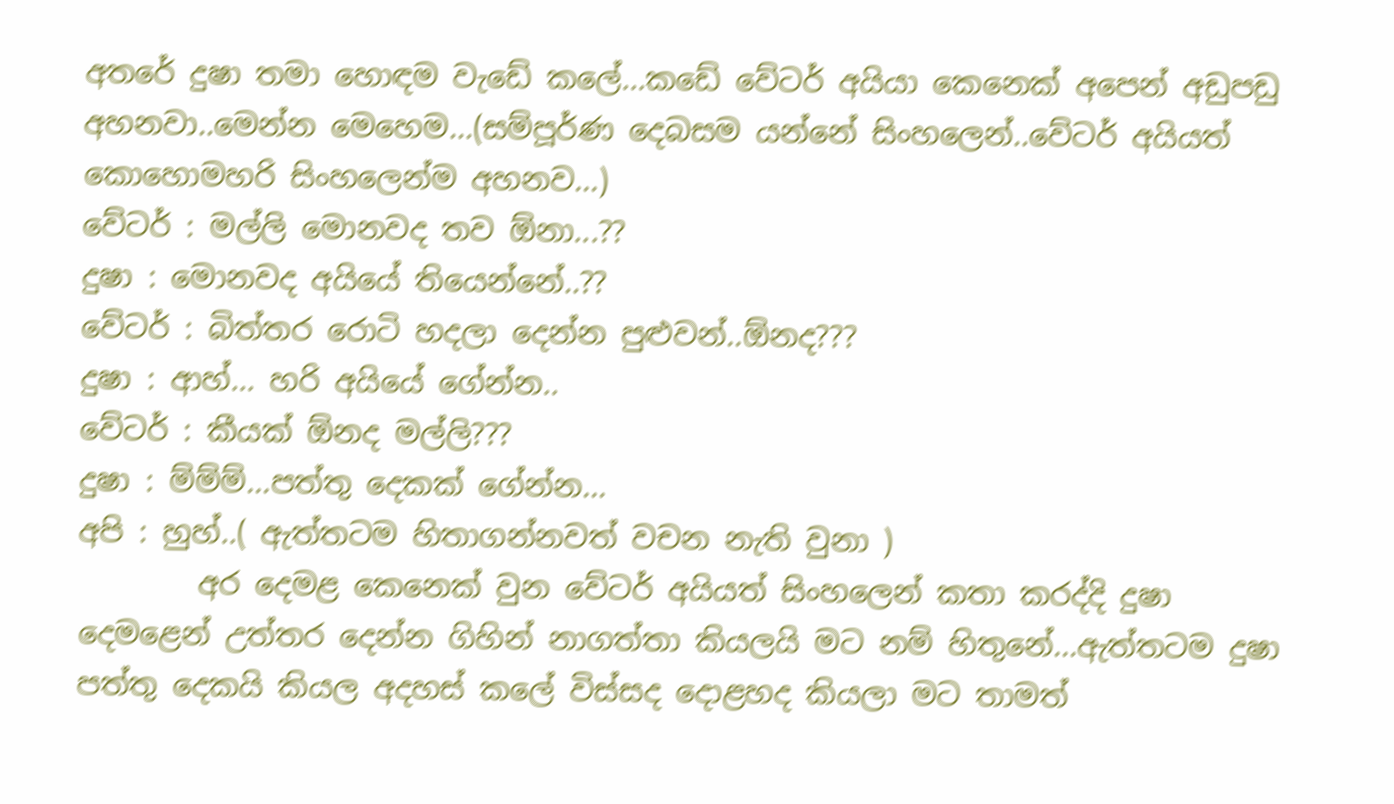අතරේ දුෂා තමා හොඳම වැඩේ කලේ...කඩේ වේටර් අයියා කෙනෙක් අපෙන් අඩුපඩු අහනවා..මෙන්න මෙහෙම...(සම්පූර්ණ දෙබසම යන්නේ සිංහලෙන්..වේටර් අයියත් කොහොමහරි සිංහලෙන්ම අහනව...)
වේටර් : මල්ලි මොනවද තව ඕනා...??
දුෂා : මොනවද අයියේ තියෙන්නේ..??
වේටර් : බිත්තර රොටි හදලා දෙන්න පුළුවන්..ඕනද???
දුෂා : ආහ්... හරි අයියේ ගේන්න..
වේටර් : කීයක් ඕනද මල්ලි???
දුෂා : ම්ම්ම්...පත්තු දෙකක් ගේන්න...
අපි : හුහ්..( ඇත්තටම හිතාගන්නවත් වචන නැති වුනා )
        අර දෙමළ කෙනෙක් වුන වේටර් අයියත් සිංහලෙන් කතා කරද්දි දුෂා දෙමළෙන් උත්තර දෙන්න ගිහින් නාගත්තා කියලයි මට නම් හිතුනේ...ඇත්තටම දුෂා පත්තු දෙකයි කියල අදහස් කලේ විස්සද දොළහද කියලා මට තාමත්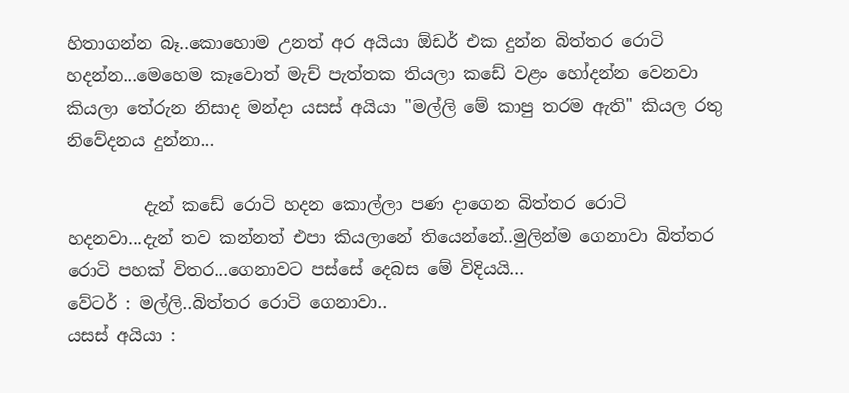හිතාගන්න බෑ..කොහොම උනත් අර අයියා ඕඩර් එක දුන්න බිත්තර රොටි හදන්න...මෙහෙම කෑවොත් මැච් පැත්තක තියලා කඩේ වළං හෝදන්න වෙනවා කියලා තේරුන නිසාද මන්දා යසස් අයියා "මල්ලි මේ කාපු තරම ඇති" කියල රතු නිවේදනය දුන්නා...

         දැන් කඩේ රොටි හදන කොල්ලා පණ දාගෙන බිත්තර රොටි හදනවා...දැන් තව කන්නත් එපා කියලානේ තියෙන්නේ..මුලින්ම ගෙනාවා බිත්තර රොටි පහක් විතර...ගෙනාවට පස්සේ දෙබස මේ විදියයි...
වේටර් : මල්ලි..බිත්තර රොටි ගෙනාවා..
යසස් අයියා :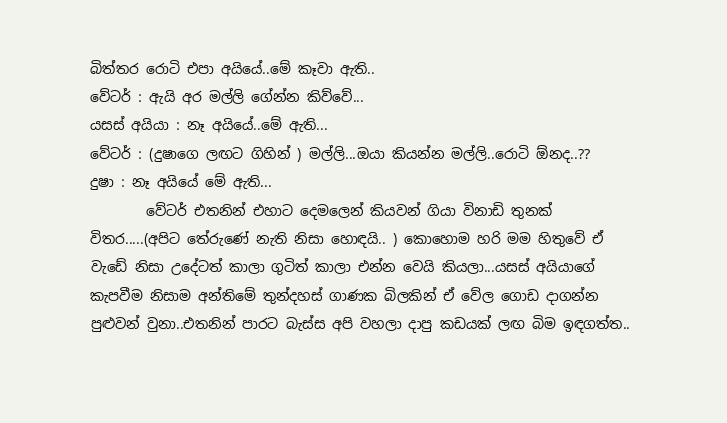බිත්තර රොටි එපා අයියේ..මේ කෑවා ඇති..
වේටර් : ඇයි අර මල්ලි ගේන්න කිව්වේ...
යසස් අයියා : නෑ අයියේ..මේ ඇති...
වේටර් : (දුෂාගෙ ලඟට ගිහින් ) මල්ලි...ඔයා කියන්න මල්ලි..රොටි ඕනද..??
දුෂා : නෑ අයියේ මේ ඇති...
        වේටර් එතනින් එහාට දෙමලෙන් කියවන් ගියා විනාඩි තුනක් විතර.....(අපිට තේරුණේ නැති නිසා හොඳයි.. ) කොහොම හරි මම හිතුවේ ඒ වැඩේ නිසා උදේටත් කාලා ගුටිත් කාලා එන්න වෙයි කියලා...යසස් අයියාගේ කැපවීම නිසාම අන්තිමේ තුන්දහස් ගාණක බිලකින් ඒ වේල ගොඩ දාගන්න පුළුවන් වුනා..එතනින් පාරට බැස්ස අපි වහලා දාපු කඩයක් ලඟ බිම ඉඳගත්ත..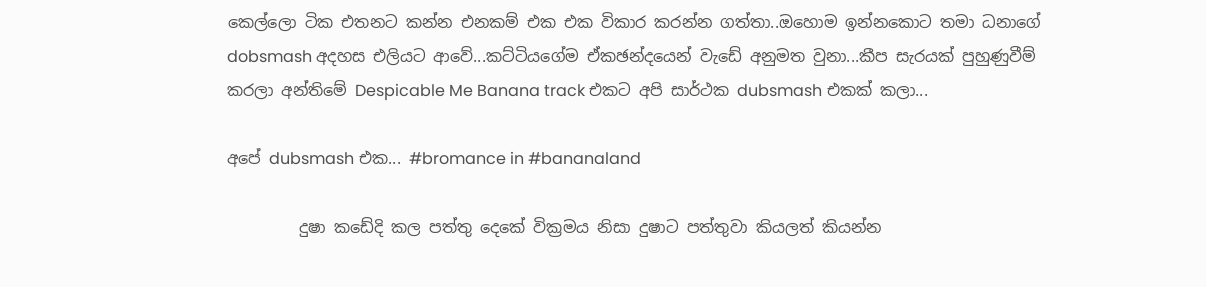කෙල්ලො ටික එතනට කන්න එනකම් එක එක විකාර කරන්න ගත්තා..ඔහොම ඉන්නකොට තමා ධනාගේ dobsmash අදහස එලියට ආවේ...කට්ටියගේම ඒකඡන්දයෙන් වැඩේ අනුමත වුනා...කීප සැරයක් පුහුණුවීම් කරලා අන්තිමේ Despicable Me Banana track එකට අපි සාර්ථක dubsmash එකක් කලා...

අපේ dubsmash එක... #bromance in #bananaland

         දුෂා කඩේදි කල පත්තු දෙකේ වික්‍රමය නිසා දුෂාට පත්තුවා කියලත් කියන්න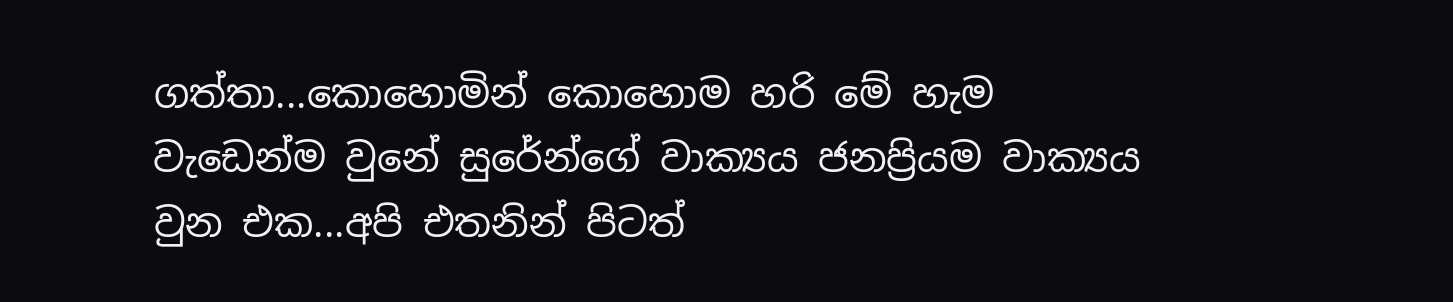ගත්තා...කොහොමින් කොහොම හරි මේ හැම වැඩෙන්ම වුනේ සුරේන්ගේ වාක්‍යය ජනප්‍රියම වාක්‍යය වුන එක...අපි එතනින් පිටත්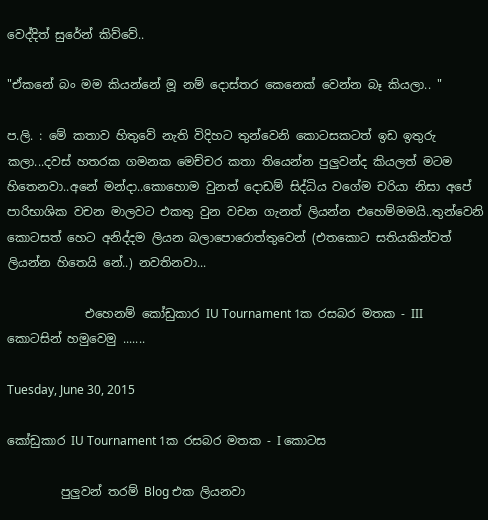වෙද්දිත් සුරේන් කිව්වේ..

"ඒකනේ බං මම කියන්නේ මූ නම් දොස්තර කෙනෙක් වෙන්න බෑ කියලා.. "

ප.ලි. : මේ කතාව හිතුවේ නැති විදිහට තුන්වෙනි කොටසකටත් ඉඩ ඉතුරු කලා...දවස් හතරක ගමනක මෙච්චර කතා තියෙන්න පුලුවන්ද කියලත් මටම හිතෙනවා..අනේ මන්දා..කොහොම වුනත් දොඩම් සිද්ධිය වගේම චරියා නිසා අපේ පාරිභාශික වචන මාලවට එකතු වුන වචන ගැනත් ලියන්න එහෙම්මමයි..තුන්වෙනි කොටසත් හෙට අනිද්දම ලියන බලාපොරොත්තුවෙන් (එතකොට සතියකින්වත් ලියන්න හිතෙයි නේ..) නවතිනවා...

             එහෙනම් කෝඩුකාර IU Tournament 1ක රසබර මතක - III කොටසින් හමුවෙමු .......

Tuesday, June 30, 2015

කෝඩුකාර IU Tournament 1ක රසබර මතක - I කොටස

         පුලුවන් තරම් Blog එක ලියනවා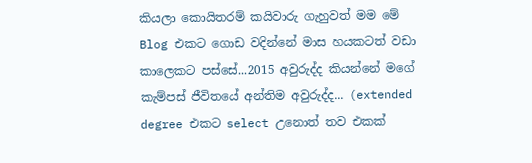කියලා කොයිතරම් කයිවාරු ගැහුවත් මම මේ Blog එකට ගොඩ වදින්නේ මාස හයකටත් වඩා කාලෙකට පස්සේ...2015 අවුරුද්ද කියන්නේ මගේ කැම්පස් ජීවිතයේ අන්තිම අවුරුද්ද... (extended degree එකට select උනොත් තව එකක්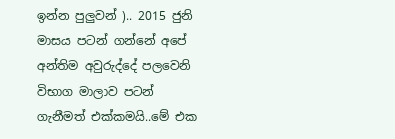ඉන්න පුලුවන් ).. 2015 ජුනි මාසය පටන් ගන්නේ අපේ අන්තිම අවුරුද්දේ පලවෙනි විභාග මාලාව පටන් ගැනීමත් එක්කමයි..මේ එක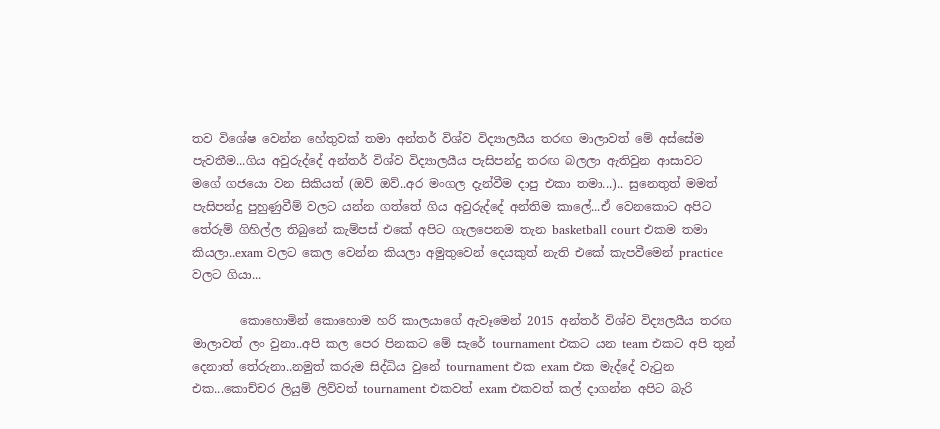තව විශේෂ වෙන්න හේතුවක් තමා අන්තර් විශ්ව විද්‍යාලයීය තරඟ මාලාවත් මේ අස්සේම පැවතීම...ගිය අවුරුද්දේ අන්තර් විශ්ව විද්‍යාලයීය පැසිපන්දු තරඟ බලලා ඇතිවුන ආසාවට  මගේ ගජයො වන සිකියත් (ඔව් ඔව්..අර මංගල දැන්වීම දාපු එකා තමා...).. සුනෙතුත් මමත් පැසිපන්දු පුහුණුවීම් වලට යන්න ගත්තේ ගිය අවුරුද්දේ අන්තිම කාලේ...ඒ වෙනකොට අපිට තේරුම් ගිහිල්ල තිබුනේ කැම්පස් එකේ අපිට ගැලපෙනම තැන basketball court එකම තමා කියලා..exam වලට කෙල වෙන්න කියලා අමුතුවෙන් දෙයකුත් නැති එකේ කැපවීමෙන් practice වලට ගියා...

        කොහොමින් කොහොම හරි කාලයාගේ ඇවෑමෙන් 2015 අන්තර් විශ්ව විද්‍යලයීය තරඟ මාලාවත් ලං වුනා..අපි කල පෙර පිනකට මේ සැරේ tournament එකට යන team එකට අපි තුන් දෙනාත් තේරුනා..නමුත් කරුම සිද්ධිය වුනේ tournament එක exam එක මැද්දේ වැටුන එක...කොච්චර ලියුම් ලිව්වත් tournament එකවත් exam එකවත් කල් දාගන්න අපිට බැරි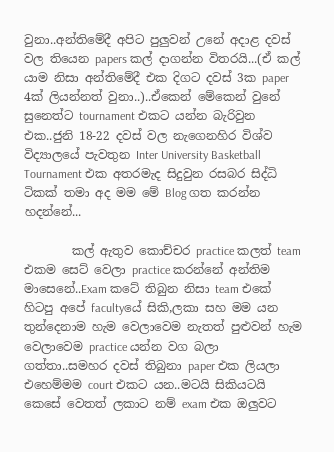වුනා..අන්තිමේදී අපිට පුලුවන් උනේ අදාළ දවස් වල තියෙන papers කල් දාගන්න විතරයි...(ඒ කල් යාම නිසා අන්තිමේදී එක දිගට දවස් 3ක paper 4ක් ලියන්නත් වුනා..)..ඒකෙන් මේකෙන් වුනේ සුනෙත්ට tournament එකට යන්න බැරිවුන එක..ජුනි 18-22 දවස් වල නැගෙනහිර විශ්ව විද්‍යාලයේ පැවතුන Inter University Basketball Tournament එක අතරමැද සිදුවුන රසබර සිද්ධි ටිකක් තමා අද මම මේ Blog ගත කරන්න හදන්නේ...

        කල් ඇතුව කොච්චර practice කලත් team එකම සෙට් වෙලා practice කරන්නේ අන්තිම මාසෙනේ..Exam කටේ තිබුන නිසා team එකේ හිටපු අපේ facultyයේ සිකි,ලකා සහ මම යන තුන්දෙනාම හැම වෙලාවෙම නැතත් පුළුවන් හැම වෙලාවෙම practice යන්න වග බලා ගත්තා..සමහර දවස් තිබුනා paper එක ලියලා එහෙම්මම court එකට යන..මටයි සිකියටයි කෙසේ වෙතත් ලකාට නම් exam එක ඔලුවට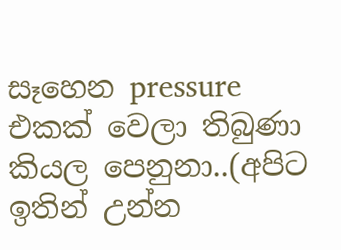සෑහෙන pressure එකක් වෙලා තිබුණා කියල පෙනුනා..(අපිට ඉතින් උන්න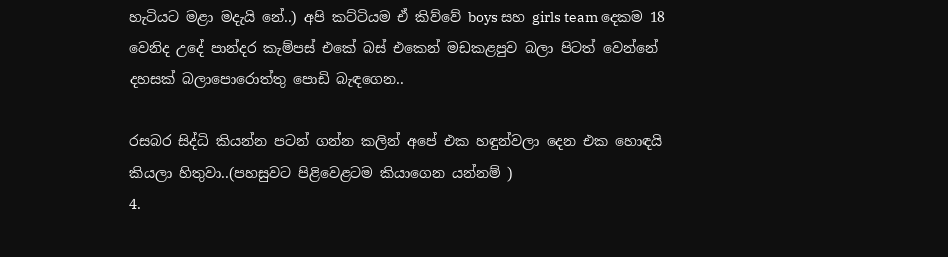හැටියට මළා මදැයි නේ..) අපි කට්ටියම ඒ කිව්වේ boys සහ girls team දෙකම 18 වෙනිද උදේ පාන්දර කැම්පස් එකේ බස් එකෙන් මඩකළපුව බලා පිටත් වෙන්නේ දහසක් බලාපොරොත්තු පොඩි බැඳගෙන..

රසබර සිද්ධි කියන්න පටන් ගන්න කලින් අපේ එක හඳුන්වලා දෙන එක හොඳයි කියලා හිතුවා..(පහසුවට පිළිවෙළටම කියාගෙන යන්නම් )
4.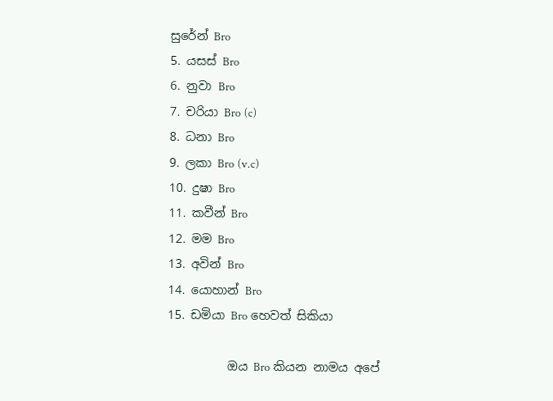සුරේන් Bro
5. යසස් Bro
6. නුවා Bro
7. චරියා Bro (c)
8. ධනා Bro
9. ලකා Bro (v.c)
10. දුෂා Bro
11. කවීන් Bro
12. මම Bro
13. අවින් Bro
14. යොහාන් Bro
15. ඩමියා Bro හෙවත් සිකියා

          ඔය Bro කියන නාමය අපේ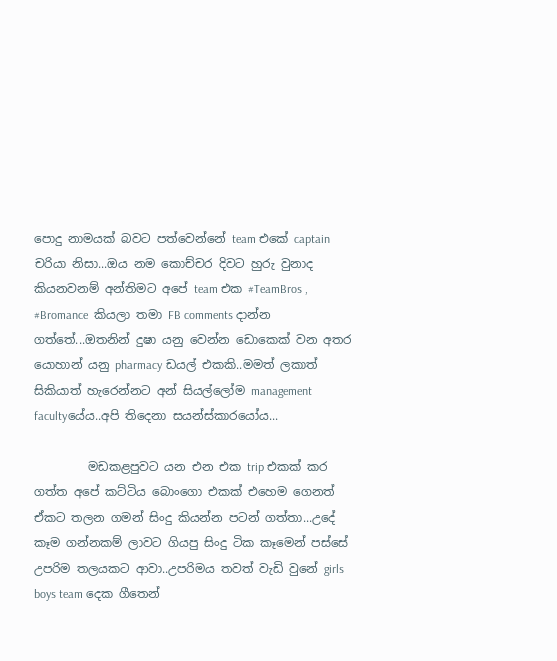පොදු නාමයක් බවට පත්වෙන්නේ team එකේ captain චරියා නිසා...ඔය නම කොච්චර දිවට හුරු වුනාද කියනවනම් අන්තිමට අපේ team එක #TeamBros , #Bromance  කියලා තමා FB comments දාන්න ගත්තේ...ඔතනින් දුෂා යනු වෙන්න ඩොකෙක් වන අතර යොහාන් යනු pharmacy ඩයල් එකකි..මමත් ලකාත් සිකියාත් හැරෙන්නට අන් සියල්ලෝම management facultyයේය..අපි තිදෙනා සයන්ස්කාරයෝය...

         මඩකළපුවට යන එන එක trip එකක් කර ගත්ත අපේ කට්ටිය බොංගො එකක් එහෙම ගෙනත් ඒකට තලන ගමන් සිංදු කියන්න පටන් ගත්තා...උදේ කෑම ගන්නකම් ලාවට ගියපු සිංදු ටික කෑමෙන් පස්සේ උපරිම තලයකට ආවා..උපරිමය තවත් වැඩි වුනේ girls boys team දෙක ගීතෙන්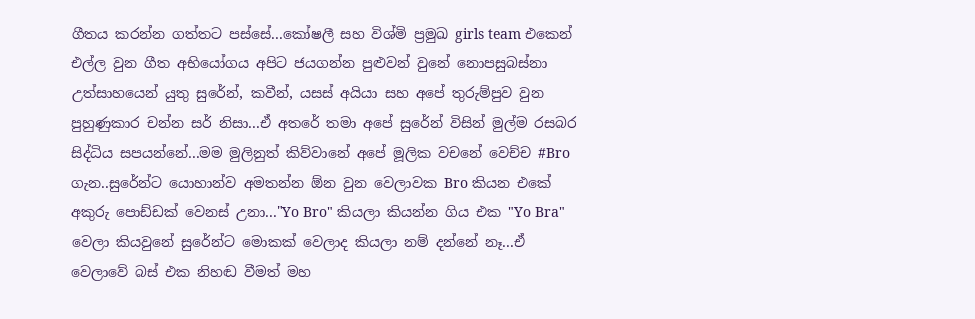ගීතය කරන්න ගත්තට පස්සේ...කෝෂලී සහ විශ්මි ප්‍රමුඛ girls team එකෙන් එල්ල වුන ගීත අභියෝගය අපිට ජයගන්න පුළුවන් වුනේ නොපසුබස්නා උත්සාහයෙන් යුතු සුරේන්, කවීන්, යසස් අයියා සහ අපේ තුරුම්පුව වුන පුහුණුකාර චන්න සර් නිසා...ඒ අතරේ තමා අපේ සුරේන් විසින් මුල්ම රසබර සිද්ධිය සපයන්නේ...මම මුලිනුත් කිව්වානේ අපේ මූලික වචනේ වෙච්ච #Bro ගැන..සුරේන්ට යොහාන්ව අමතන්න ඕන වුන වෙලාවක Bro කියන එකේ අකුරු පොඩ්ඩක් වෙනස් උනා..."Yo Bro" කියලා කියන්න ගිය එක "Yo Bra" වෙලා කියවුනේ සුරේන්ට මොකක් වෙලාද කියලා නම් දන්නේ නෑ...ඒ වෙලාවේ බස් එක නිහඬ වීමත් මහ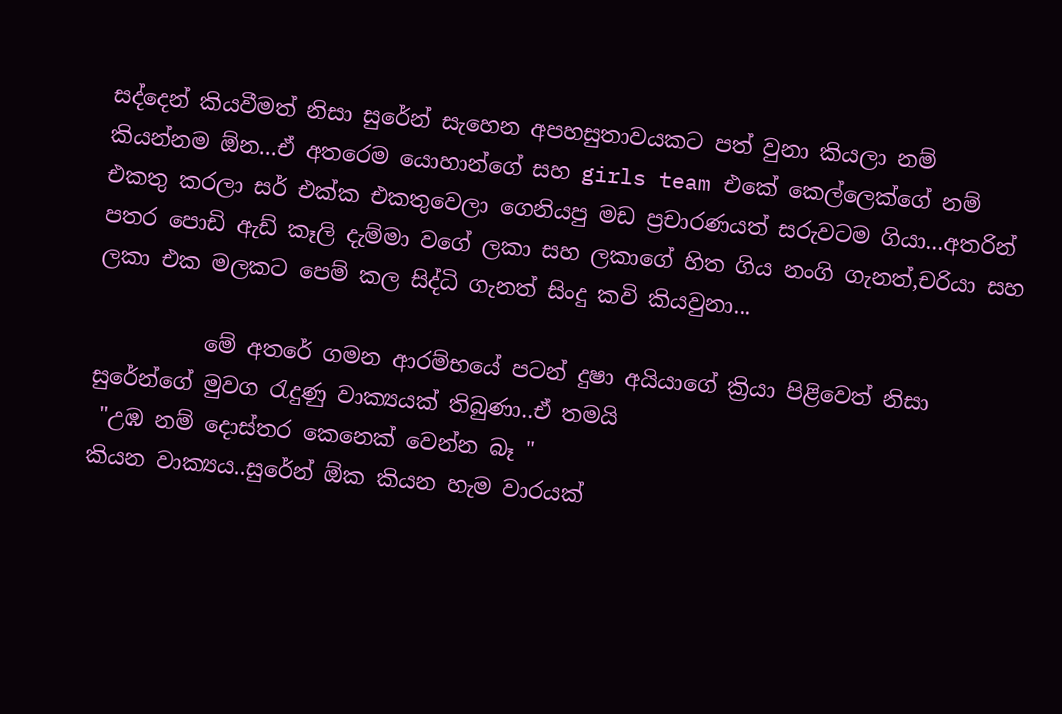සද්දෙන් කියවීමත් නිසා සුරේන් සැහෙන අපහසුතාවයකට පත් වුනා කියලා නම් කියන්නම ඕන...ඒ අතරෙම යොහාන්ගේ සහ girls team එකේ කෙල්ලෙක්ගේ නම් එකතු කරලා සර් එක්ක එකතුවෙලා ගෙනියපු මඩ ප්‍රචාරණයත් සරුවටම ගියා...අතරින් පතර පොඩි ඇඩ් කෑලි දැම්මා වගේ ලකා සහ ලකාගේ හිත ගිය නංගි ගැනත්,චරියා සහ ලකා එක මලකට පෙම් කල සිද්ධි ගැනත් සිංදු කවි කියවුනා...

          මේ අතරේ ගමන ආරම්භයේ පටන් දුෂා අයියාගේ ක්‍රියා පිළිවෙත් නිසා සුරේන්ගේ මුවග රැදුණු වාක්‍යයක් තිබුණා..ඒ තමයි
 "උඹ නම් දොස්තර කෙනෙක් වෙන්න බෑ "
කියන වාක්‍යය..සුරේන් ඕක කියන හැම වාරයක්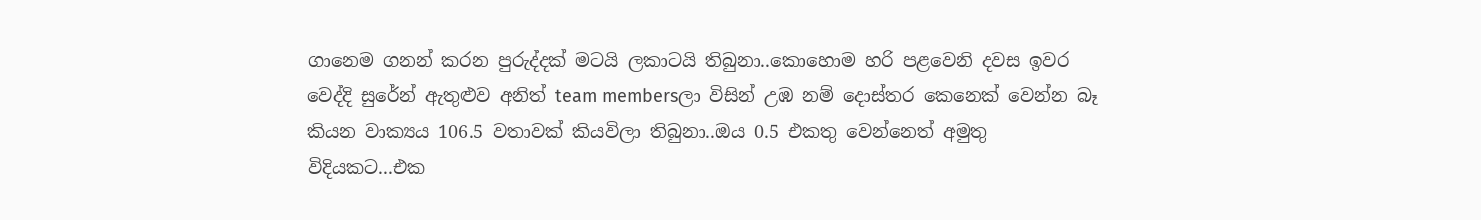ගානෙම ගනන් කරන පුරුද්දක් මටයි ලකාටයි තිබුනා..කොහොම හරි පළවෙනි දවස ඉවර වෙද්දි සුරේන් ඇතුළුව අනිත් team membersලා විසින් උඹ නම් දොස්තර කෙනෙක් වෙන්න බෑ කියන වාක්‍යය 106.5 වතාවක් කියවිලා තිබුනා..ඔය 0.5 එකතු වෙන්නෙත් අමුතු විදියකට...එක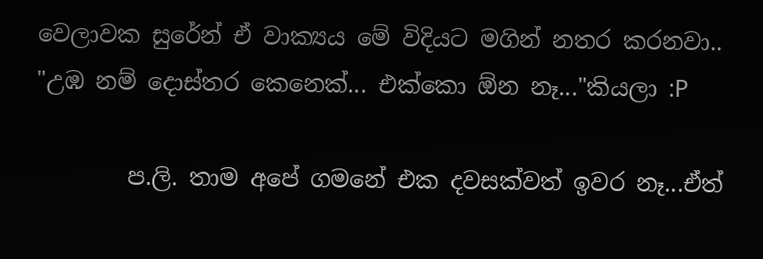වෙලාවක සුරේන් ඒ වාක්‍යය මේ විදියට මගින් නතර කරනවා..
"උඹ නම් දොස්තර කෙනෙක්... එක්කො ඕන නෑ..."කියලා :P

        ප.ලි. තාම අපේ ගමනේ එක දවසක්වත් ඉවර නෑ...ඒත්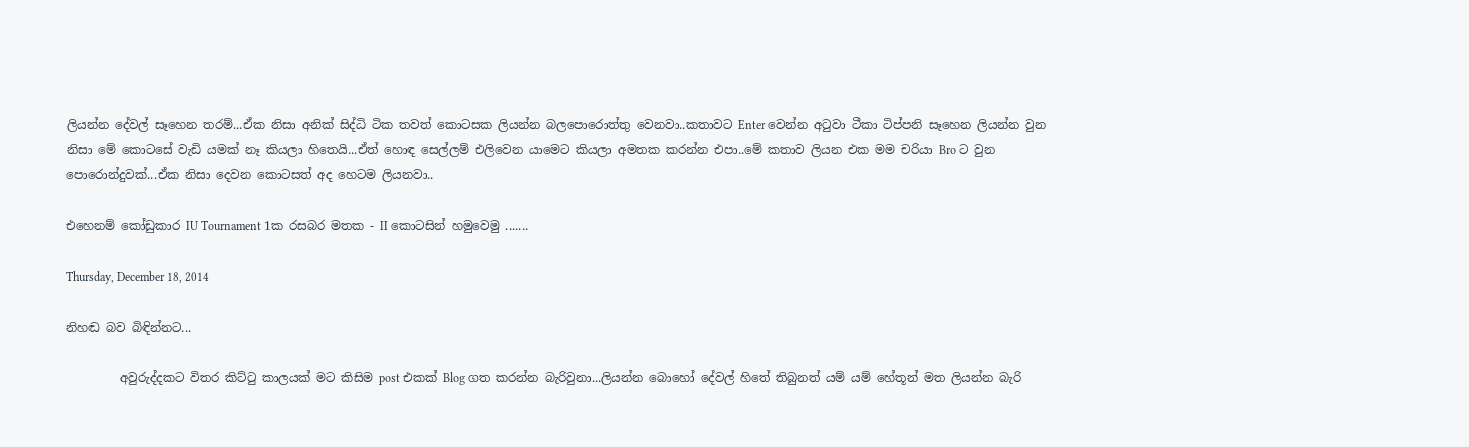ලියන්න දේවල් සෑහෙන තරම්...ඒක නිසා අනික් සිද්ධි ටික තවත් කොටසක ලියන්න බලපොරොත්තු වෙනවා..කතාවට Enter වෙන්න අටුවා ටීකා ටිප්පනි සෑහෙන ලියන්න වුන නිසා මේ කොටසේ වැඩි යමක් නෑ කියලා හිතෙයි...ඒත් හොඳ සෙල්ලම් එලිවෙන යාමෙට කියලා අමතක කරන්න එපා..මේ කතාව ලියන එක මම චරියා Bro ට වුන පොරොන්දුවක්...ඒක නිසා දෙවන කොටසත් අද හෙටම ලියනවා..

එහෙනම් කෝඩුකාර IU Tournament 1ක රසබර මතක - II කොටසින් හමුවෙමු .......

Thursday, December 18, 2014

නිහඬ බව බිඳින්නට...

         අවුරුද්දකට විතර කිට්ටු කාලයක් මට කිසිම post එකක් Blog ගත කරන්න බැරිවුනා...ලියන්න බොහෝ දේවල් හිතේ තිබුනත් යම් යම් හේතූන් මත ලියන්න බැරි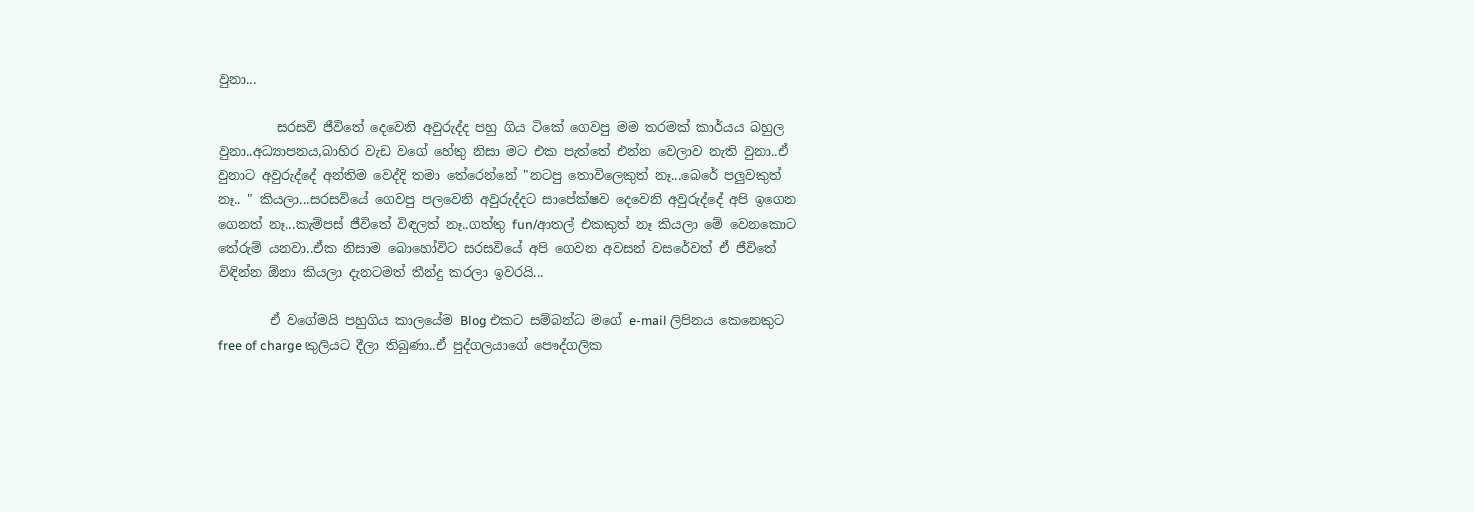වුනා...

         සරසවි ජීවිතේ දෙවෙනි අවුරුද්ද පහු ගිය ටිකේ ගෙවපු මම තරමක් කාර්යය බහුල වුනා..අධ්‍යාපනය,බාහිර වැඩ වගේ හේතු නිසා මට එක පැත්තේ එන්න වෙලාව නැති වුනා..ඒ වුනාට අවුරුද්දේ අන්තිම වෙද්දි තමා තේරෙන්නේ "නටපු තොවිලෙකුත් නෑ...බෙරේ පලුවකුත් නෑ.. " කියලා...සරසවියේ ගෙවපු පලවෙනි අවුරුද්දට සාපේක්ෂව දෙවෙනි අවුරුද්දේ අපි ඉගෙන ගෙනත් නෑ...කැම්පස් ජීවිතේ විඳලත් නෑ..ගත්තු fun/ආතල් එකකුත් නෑ කියලා මේ වෙනකොට තේරුම් යනවා..ඒක නිසාම බොහෝවිට සරසවියේ අපි ගෙවන අවසන් වසරේවත් ඒ ජීවිතේ විඳින්න ඕනා කියලා දැනටමත් තීන්දු කරලා ඉවරයි...

        ඒ වගේමයි පහුගිය කාලයේම Blog එකට සම්බන්ධ මගේ e-mail ලිපිනය කෙනෙකුට free of charge කුලියට දීලා තිබුණා..ඒ පුද්ගලයාගේ පෞද්ගලික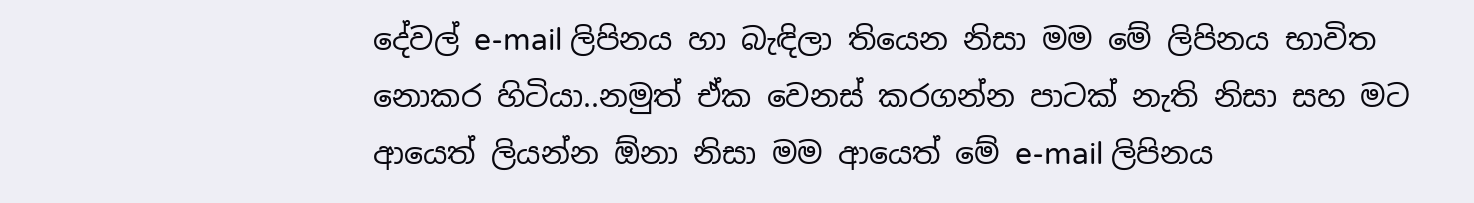දේවල් e-mail ලිපිනය හා බැඳිලා තියෙන නිසා මම මේ ලිපිනය භාවිත නොකර හිටියා..නමුත් ඒක වෙනස් කරගන්න පාටක් නැති නිසා සහ මට ආයෙත් ලියන්න ඕනා නිසා මම ආයෙත් මේ e-mail ලිපිනය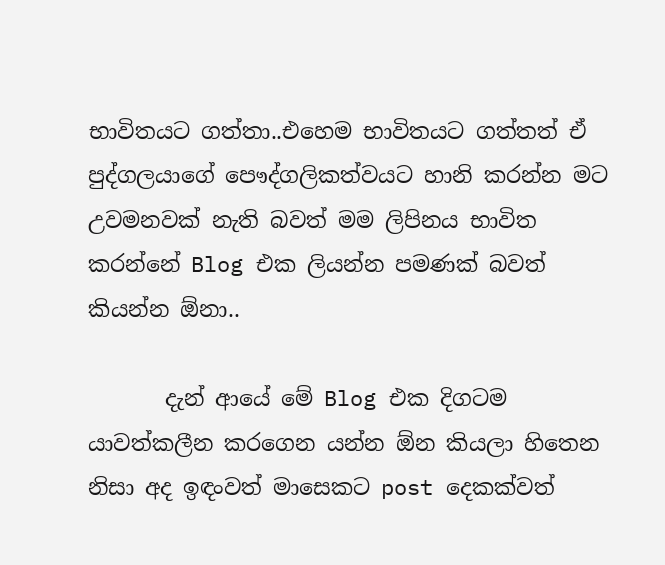භාවිතයට ගත්තා..එහෙම භාවිතයට ගත්තත් ඒ පුද්ගලයාගේ පෞද්ගලිකත්වයට හානි කරන්න මට උවමනවක් නැති බවත් මම ලිපිනය භාවිත කරන්නේ Blog එක ලියන්න පමණක් බවත් කියන්න ඕනා..

       දැන් ආයේ මේ Blog එක දිගටම යාවත්කලීන කරගෙන යන්න ඕන කියලා හිතෙන නිසා අද ඉඳංවත් මාසෙකට post දෙකක්වත්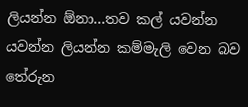ලියන්න ඕනා...තව කල් යවන්න යවන්න ලියන්න කම්මැලි වෙන බව තේරුන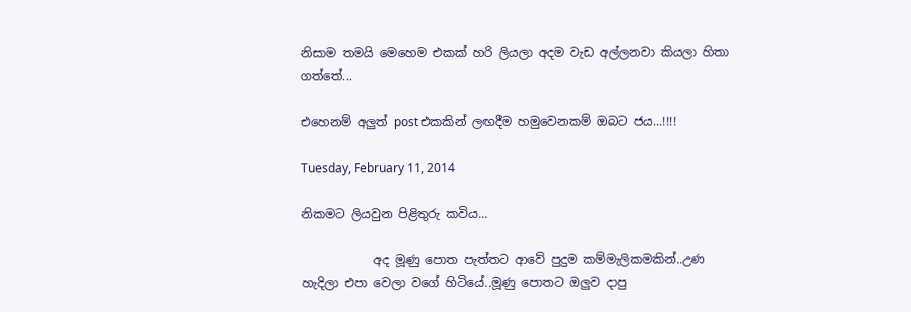නිසාම තමයි මෙහෙම එකක් හරි ලියලා අදම වැඩ අල්ලනවා කියලා හිතා ගත්තේ...

එහෙනම් අලුත් post එකකින් ලඟදීම හමුවෙනකම් ඔබට ජය...!!!!

Tuesday, February 11, 2014

නිකමට ලියවුන පිළිතුරු කවිය...

            අද මූණු පොත පැත්තට ආවේ පුදුම කම්මැලිකමකින්..උණ හැදිලා එපා වෙලා වගේ හිටියේ..මූණු පොතට ඔලුව දාපු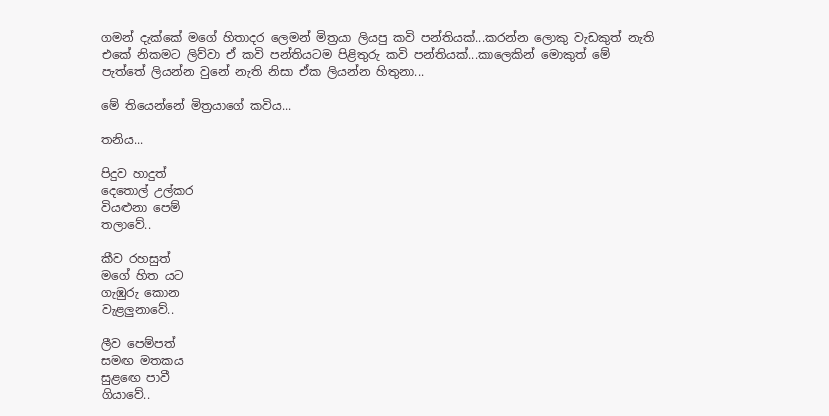ගමන් දැක්කේ මගේ හිතාදර ලෙමන් මිත්‍රයා ලියපු කවි පන්තියක්...කරන්න ලොකු වැඩකුත් නැති එකේ නිකමට ලිව්වා ඒ කවි පන්තියටම පිළිතුරු කවි පන්තියක්...කාලෙකින් මොකුත් මේ පැත්තේ ලියන්න වුනේ නැති නිසා ඒක ලියන්න හිතුනා...

මේ තියෙන්නේ මිත්‍රයාගේ කවිය...

තනිය...

පිදුව හාදුත්
දෙතොල් උල්කර
වියළුනා පෙම්
තලාවේ..

කීව රහසුත්
මගේ හිත යට
ගැඹුරු කොන
වැළලුනාවේ..

ලීව පෙම්පත්
සමඟ මතකය
සුළඟෙ පාවී
ගියාවේ..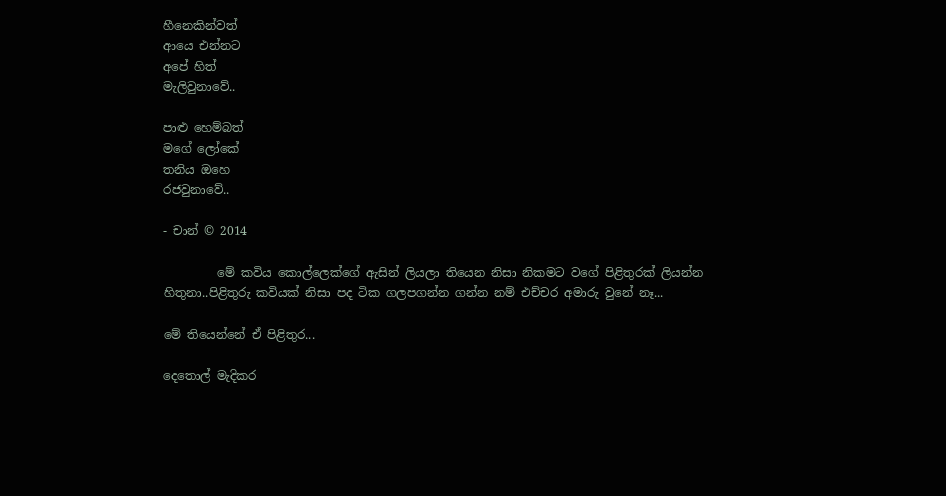හීනෙකින්වත්
ආයෙ එන්නට
අපේ හිත්
මැලිවුනාවේ..

පාළු හෙම්බත්
මගේ ලෝකේ
තනිය ඔහෙ
රජවුනාවේ..

- චාන් © 2014

         මේ කවිය කොල්ලෙක්ගේ ඇසින් ලියලා තියෙන නිසා නිකමට වගේ පිළිතුරක් ලියන්න හිතුනා..පිළිතුරු කවියක් නිසා පද ටික ගලපගන්න ගන්න නම් එච්චර අමාරු වුනේ නෑ...

මේ තියෙන්නේ ඒ පිළිතුර...

දෙතොල් මැදිකර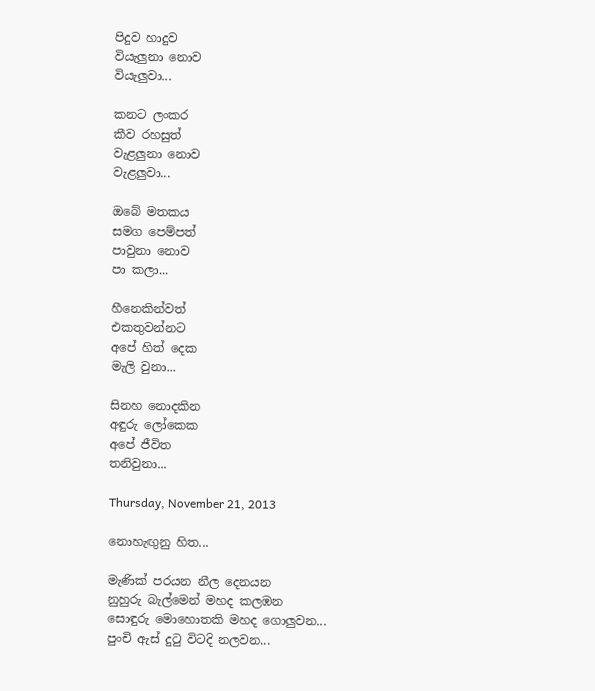පිදුව හාදුව
වියැලුනා නොව
වි‍යැලුවා...

කනට ලංකර
කීව රහසුත්
වැළලුනා නොව
වැළලුවා...

ඔබේ මතකය
සමග පෙම්පත්
පාවුනා නොව
පා කලා...

හීනෙකින්වත්
එකතුවන්නට
අපේ හිත් දෙක
මැලි වුනා...

සිනහ නොදකින
අඳුරු ලෝකෙක
අපේ ජීවිත
තනිවුනා...

Thursday, November 21, 2013

නොහැඟුනු හිත...

මැණික් පරයන නීල දෙනයන
නුහුරු බැල්මෙන් මහද කලඹන
සොඳුරු මොහොතකි මහද ගොලුවන...
පුංචි ඇස් දුටු විටදි නලවන...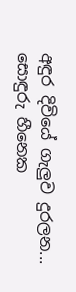අඳුර දිවියේ ගැලුව දුරලන...
සොඳුරු හීනෙක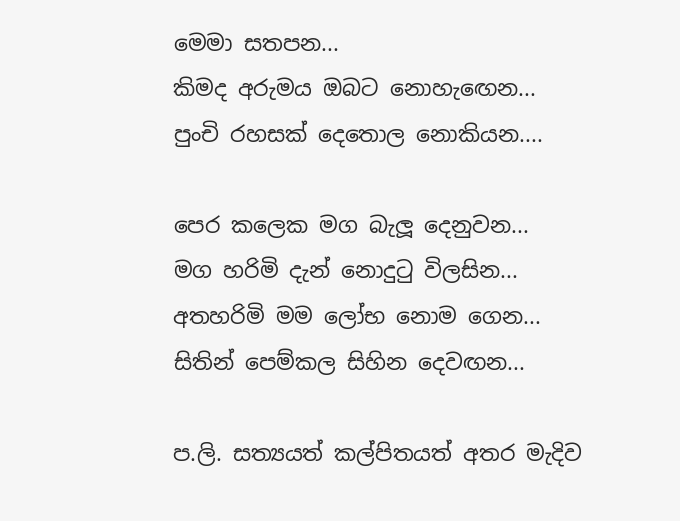මෙමා සතපන...
කිමද අරුමය ඔබට නොහැඟෙන...
පුංචි රහසක් දෙතොල නොකියන....

පෙර කලෙක මග බැලූ දෙනුවන...
මග හරිමි දැන් නොදුටු විලසින...
අතහරිමි මම ලෝභ නොම ගෙන...
සිතින් පෙම්කල සිහින දෙවඟන...

ප.ලි. සත්‍යයත් කල්පිතයත් අතර මැදිව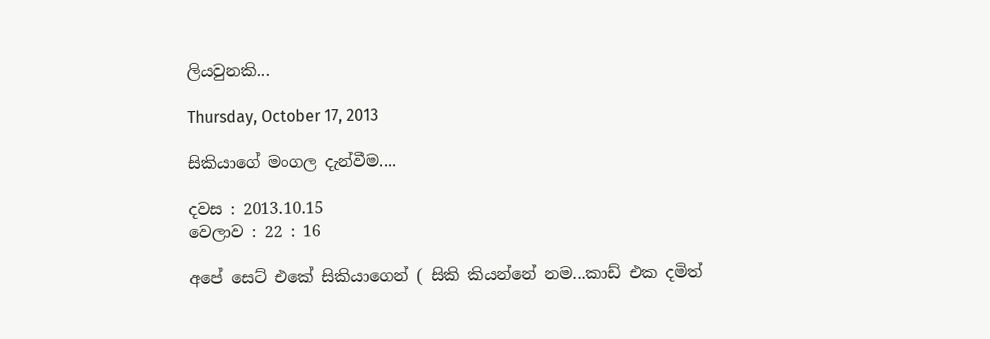ලියවුනකි...

Thursday, October 17, 2013

සිකියාගේ මංගල දැන්වීම....

දවස : 2013.10.15
වෙලාව : 22 : 16

අපේ සෙට් එකේ සිකියාගෙන් ( සිකි කියන්නේ නම...කාඩ් එක දමිත්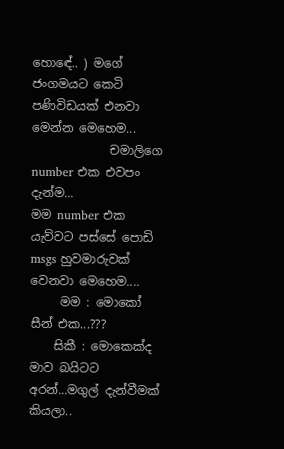හොඳේ.. ) මගේ ජංගමයට කෙටි පණිවිඩයක් එනවා මෙන්න මෙහෙම...
             චමාලිගෙ number එක එවපං දැන්ම...
මම number එක යැව්වට පස්සේ පොඩි msgs හුවමාරුවක් වෙනවා මෙහෙම....
     මම : මොකෝ සීන් එක...???
    සිකී : මොකෙක්ද මාව බයිටට අරන්...මගුල් දැන්වීමක් කියලා..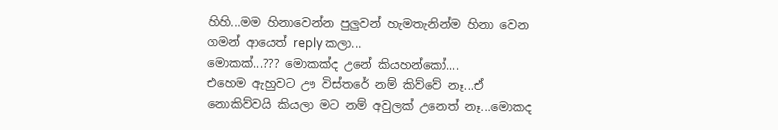හිහි...මම හිනාවෙන්න පුලුවන් හැමතැනින්ම හිනා වෙන ගමන් ආයෙත් reply කලා...
මොකක්...??? මොකක්ද උනේ කියහන්කෝ....
එහෙම ඇහුවට ඌ විස්තරේ නම් කිව්වේ නෑ...ඒ නොකිව්වයි කියලා මට නම් අවුලක් උනෙත් නෑ...මොකද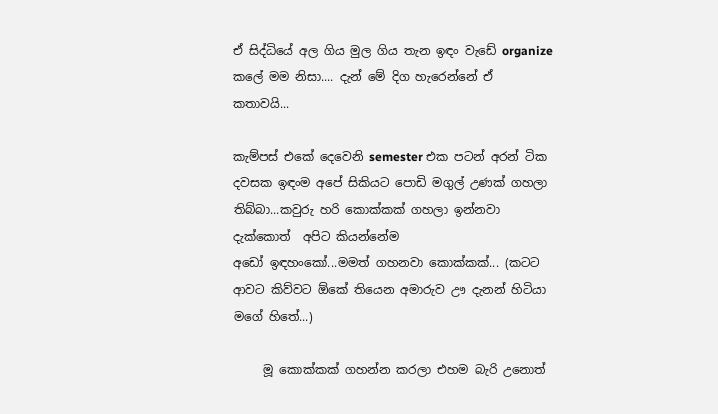ඒ සිද්ධියේ අල ගිය මුල ගිය තැන ඉඳං වැඩේ organize කලේ මම නිසා.... දැන් මේ දිග හැරෙන්නේ ඒ කතාවයි...

කැම්පස් එකේ දෙවෙනි semester එක පටන් අරන් ටික දවසක ඉඳංම අපේ සිකියට පොඩි මගුල් උණක් ගහලා තිබ්බා...කවුරු හරි කොක්කක් ගහලා ඉන්නවා දැක්කොත්  අපිට කියන්නේම
අඩෝ ඉඳහංකෝ...මමත් ගහනවා කොක්කක්... (කටට ආවට කිව්වට ඕකේ තියෙන අමාරුව ඌ දැනන් හිටියා මගේ හිතේ...)

     මූ කොක්කක් ගහන්න කරලා එහම බැරි උනොත්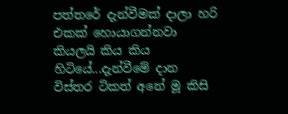පත්තරේ දැන්වීමක් දාලා හරි එකක් හොයාගන්නවා කියලයි කිය කිය හිටියේ...දැන්වීමේ දාන විස්තර ටිකත් අනේ මූ කිසි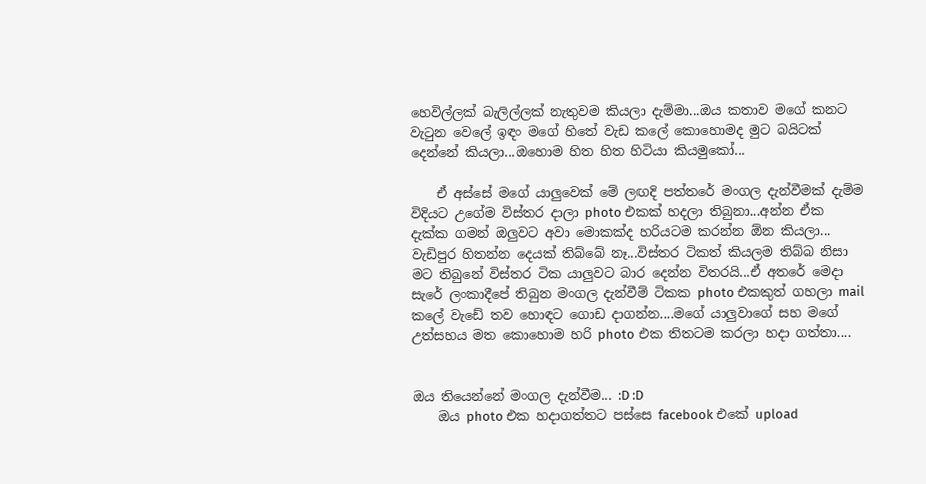හෙවිල්ලක් බැලිල්ලක් නැතුවම කියලා දැම්මා...ඔය කතාව මගේ කනට වැටුන වෙලේ ඉඳං මගේ හිතේ වැඩ කලේ කොහොමද මුට බයිටක් දෙන්නේ කියලා...ඔහොම හිත හිත හිටියා කියමුකෝ...

    ඒ අස්සේ මගේ යාලුවෙක් මේ ලඟදි පත්තරේ මංගල දැන්වීමක් දැම්ම විදියට උගේම විස්තර දාලා photo එකක් හදලා තිබුනා...අන්න ඒක දැක්ක ගමන් ඔලුවට අවා මොකක්ද හරියටම කරන්න ඕන කියලා... වැඩිපුර හිතන්න දෙයක් තිබ්බේ නෑ...විස්තර ටිකත් කියලම තිබ්බ නිසා මට තිබුනේ විස්තර ටික යාලුවට බාර දෙන්න විතරයි...ඒ අතරේ මෙදා සැරේ ලංකාදීපේ තිබුන මංගල දැන්වීම් ටිකක photo එකකුත් ගහලා mail කලේ වැඩේ තව හොඳට ගොඩ දාගන්න....මගේ යාලුවාගේ සහ මගේ උත්සහය මත කොහොම හරි photo එක තිතටම කරලා හදා ගත්තා....


ඔය තියෙන්නේ මංගල දැන්වීම... :D :D
    ඔය photo එක හදාගත්තට පස්සෙ facebook එකේ upload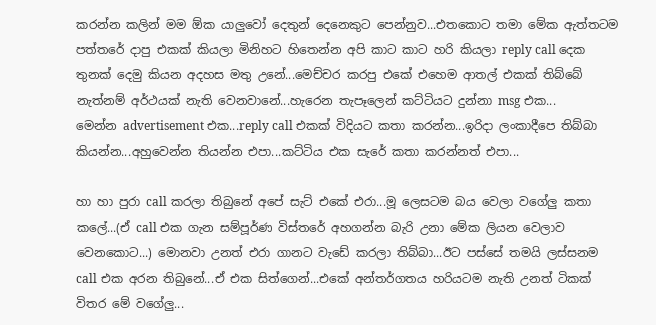කරන්න කලින් මම ඕක යාලුවෝ දෙතුන් දෙනෙකුට පෙන්නුව...එතකොට තමා මේක ඇත්තටම පත්තරේ දාපු එකක් කියලා මිනිහට හිතෙන්න අපි කාට කාට හරි කියලා reply call දෙක තුනක් දෙමු කියන අදහස මතු උනේ...මෙච්චර කරපු එකේ එහෙම ආතල් එකක් තිබ්බේ නැත්නම් අර්ථයක් නැති වෙනවානේ...හැරෙන තැපෑලෙන් කට්ටියට දුන්නා msg එක...
මෙන්න advertisement එක...reply call එකක් විදියට කතා කරන්න...ඉරිදා ලංකාදීපෙ තිබ්බා කියන්න...අහුවෙන්න තියන්න එපා...කට්ටිය එක සැරේ කතා කරන්නත් එපා...

හා හා පුරා call කරලා තිබුනේ අපේ සැට් එකේ එරා...මූ ලෙසටම බය වෙලා වගේලු කතා කලේ...(ඒ call එක ගැන සම්පූර්ණ විස්තරේ අහගන්න බැරි උනා මේක ලියන වෙලාව වෙනකොට...) මොනවා උනත් එරා ගානට වැඩේ කරලා තිබ්බා...ඊට පස්සේ තමයි ලස්සනම call එක අරන තිබුනේ...ඒ එක සිත්ගෙන්...එකේ අන්තර්ගතය හරියටම නැති උනත් ටිකක් විතර මේ වගේලු...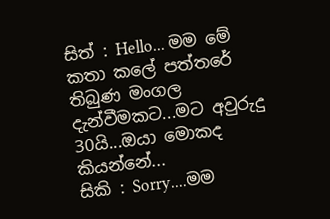සිත් : Hello... මම මේ කතා කලේ පත්තරේ තිබුණ මංගල දැන්වීමකට...මට අවුරුදු 30යි...ඔයා මොකද කියන්නේ...
සිකි : Sorry....මම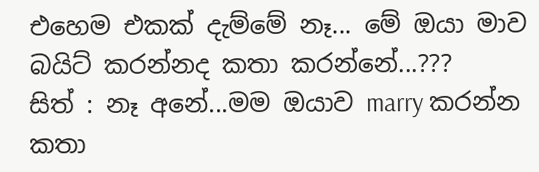එහෙම එකක් දැම්මේ නෑ... මේ ඔයා මාව බයිට් කරන්නද කතා කරන්නේ...???
සිත් : නෑ අනේ...මම ඔයාව marry කරන්න කතා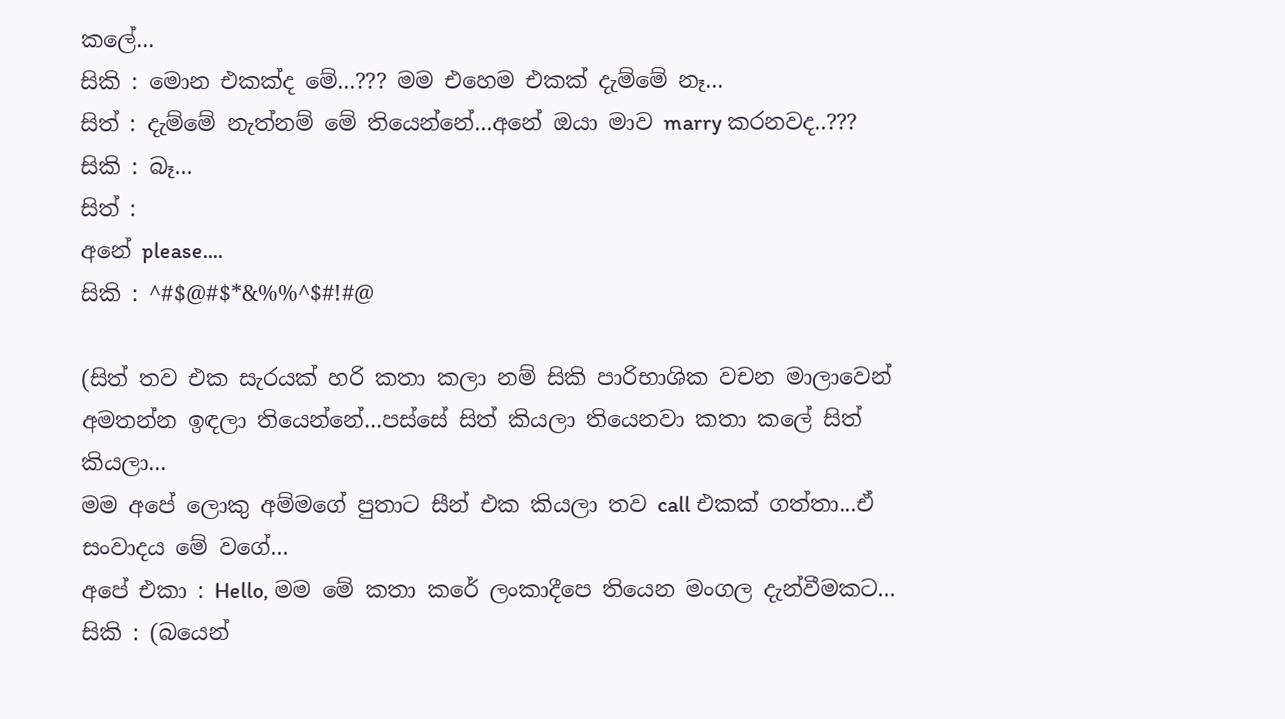කලේ...
සිකි : මොන එකක්ද මේ...??? මම එහෙම එකක් දැම්මේ නෑ...
සිත් : දැම්මේ නැත්නම් මේ තියෙන්නේ...අනේ ඔයා මාව marry කරනවද..???
සිකි : බෑ...
සිත් :
අනේ please....
සිකි : ^#$@#$*&%%^$#!#@

(සිත් තව එක සැරයක් හරි කතා කලා නම් සිකි පාරිභාශික වචන මාලාවෙන් අමතන්න ඉඳලා තියෙන්නේ...පස්සේ සිත් කියලා තියෙනවා කතා කලේ සිත් කියලා...
මම අපේ ලොකු අම්මගේ පුතාට සීන් එක කියලා තව call එකක් ගත්තා...ඒ සංවාදය මේ වගේ...
අපේ එකා : Hello, මම මේ කතා කරේ ලංකාදීපෙ තියෙන මංගල දැන්වීමකට...
සිකි : (බයෙන්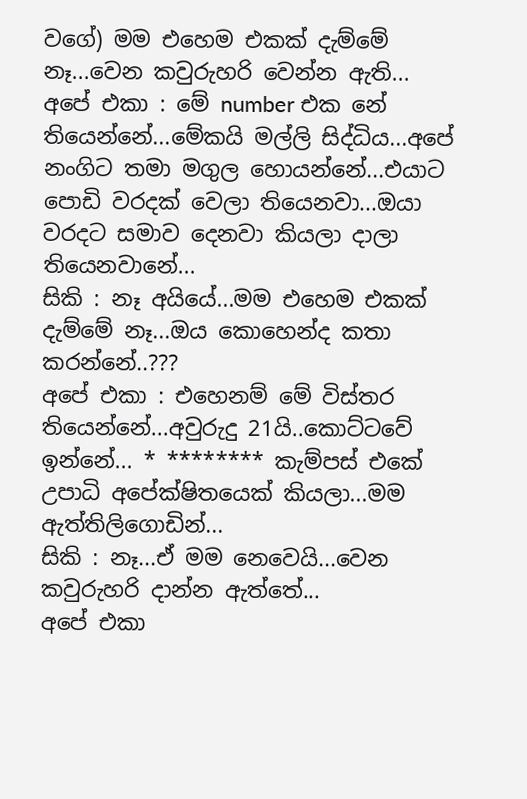වගේ) මම එහෙම එකක් දැම්මේ නෑ...වෙන කවුරුහරි වෙන්න ඇති...
අපේ එකා : මේ number එක නේ තියෙන්නේ...මේකයි මල්ලි සිද්ධිය...අපේ නංගිට තමා මගුල හොයන්නේ...එයාට පොඩි වරදක් වෙලා තියෙනවා...ඔයා වරදට සමාව දෙනවා කියලා දාලා තියෙනවානේ...
සිකි : නෑ අයියේ...මම එහෙම එකක් දැම්මේ නෑ...ඔය කොහෙන්ද කතා කරන්නේ..???
අපේ එකා : එහෙනම් මේ විස්තර තියෙන්නේ...අවුරුදු 21යි..කොට්ටවේ ඉන්නේ... * ******** කැම්පස් එකේ උපාධි අපේක්ෂිතයෙක් කියලා...මම ඇත්තිලිගොඩින්...
සිකි : නෑ...ඒ මම නෙවෙයි...වෙන කවුරුහරි දාන්න ඇත්තේ...
අපේ එකා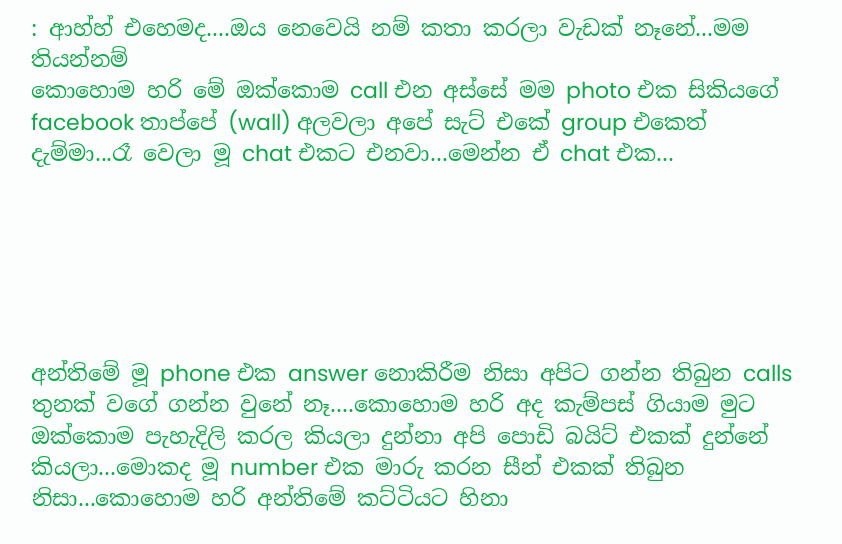: ආහ්හ් එහෙමද....ඔය නෙවෙයි නම් කතා කරලා වැඩක් නෑනේ...මම තියන්නම්
කොහොම හරි මේ ඔක්කොම call එන අස්සේ මම photo එක සිකියගේ facebook තාප්පේ (wall) අලවලා අපේ සැට් එකේ group එකෙත් දැම්මා...රෑ වෙලා මූ chat එකට එනවා...මෙන්න ඒ chat එක...






අන්තිමේ මූ phone එක answer නොකිරීම නිසා අපිට ගන්න තිබුන calls තුනක් වගේ ගන්න වුනේ නෑ....කොහොම හරි අද කැම්පස් ගියාම මුට ඔක්කොම පැහැදිලි කරල කියලා දුන්නා අපි පොඩි බයිට් එකක් දුන්නේ කියලා...මොකද මූ number එක මාරු කරන සීන් එකක් තිබුන නිසා...කොහොම හරි අන්තිමේ කට්ටියට හිනා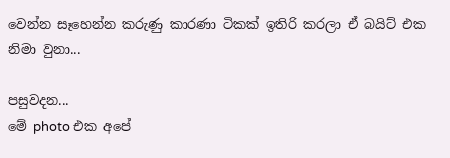වෙන්න සෑහෙන්න කරුණු කාරණා ටිකක් ඉතිරි කරලා ඒ බයිට් එක නිමා වුනා...

පසුවදන...
මේ photo එක අපේ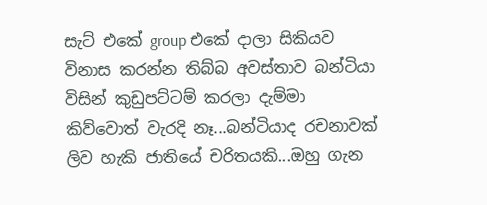සැට් එකේ group එකේ දාලා සිකියව විනාස කරන්න තිබ්බ අවස්තාව බන්ටියා විසින් කුඩුපට්ටම් කරලා දැම්මා කිව්වොත් වැරදි නෑ...බන්ටියාද රචනාවක් ලිව හැකි ජාතියේ චරිතයකි...ඔහු ගැන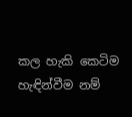කල හැකි කෙටිම හැඳින්වීම නම්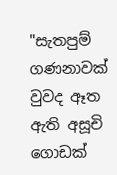"සැතපුම් ගණනාවක් වුවද ඈත ඇති අසූචි ගොඩක්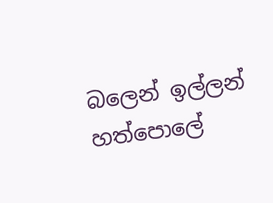බලෙන් ඉල්ලන් හත්පොලේ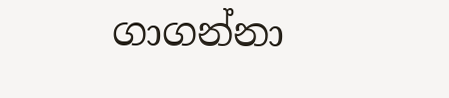ගාගන්නා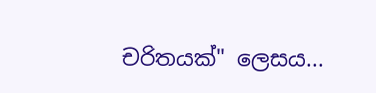චරිතයක්" ලෙසය...